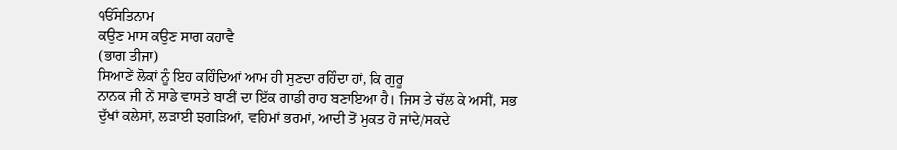ੴਸਤਿਨਾਮ
ਕਉਣ ਮਾਸ ਕਉਣ ਸਾਗ ਕਹਾਵੈ
(ਭਾਗ ਤੀਜਾ)
ਸਿਆਣੇਂ ਲੋਕਾਂ ਨੂੰ ਇਹ ਕਹਿੰਦਿਆਂ ਆਮ ਹੀ ਸੁਣਦਾ ਰਹਿੰਦਾ ਹਾਂ, ਕਿ ਗੁਰੂ
ਨਾਨਕ ਜੀ ਨੇਂ ਸਾਡੇ ਵਾਸਤੇ ਬਾਣੀਂ ਦਾ ਇੱਕ ਗਾਡੀ ਰਾਹ ਬਣਾਇਆ ਹੈ। ਜਿਸ ਤੇ ਚੱਲ ਕੇ ਅਸੀਂ, ਸਭ
ਦੁੱਖਾਂ ਕਲੇਸਾਂ, ਲੜਾਈ ਝਗੜਿਆਂ, ਵਹਿਮਾਂ ਭਰਮਾਂ, ਆਦੀ ਤੋਂ ਮੁਕਤ ਹੋ ਜਾਂਦੇ/ਸਕਦੇ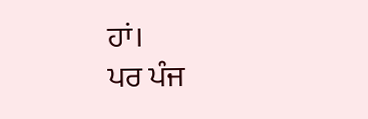ਹਾਂ।
ਪਰ ਪੰਜ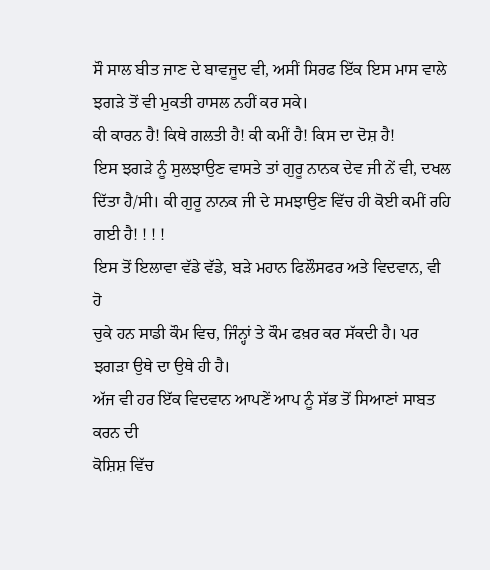ਸੌ ਸਾਲ ਬੀਤ ਜਾਣ ਦੇ ਬਾਵਜੂਦ ਵੀ, ਅਸੀਂ ਸਿਰਫ ਇੱਕ ਇਸ ਮਾਸ ਵਾਲੇ
ਝਗੜੇ ਤੋਂ ਵੀ ਮੁਕਤੀ ਹਾਸਲ ਨਹੀਂ ਕਰ ਸਕੇ।
ਕੀ ਕਾਰਨ ਹੈ! ਕਿਥੇ ਗਲਤੀ ਹੈ! ਕੀ ਕਮੀਂ ਹੈ! ਕਿਸ ਦਾ ਦੋਸ਼ ਹੈ!
ਇਸ ਝਗੜੇ ਨੂੰ ਸੁਲਝਾਉਣ ਵਾਸਤੇ ਤਾਂ ਗੁਰੂ ਨਾਨਕ ਦੇਵ ਜੀ ਨੇਂ ਵੀ, ਦਖਲ
ਦਿੱਤਾ ਹੈ/ਸੀ। ਕੀ ਗੁਰੂ ਨਾਨਕ ਜੀ ਦੇ ਸਮਝਾਉਣ ਵਿੱਚ ਹੀ ਕੋਈ ਕਮੀਂ ਰਹਿ ਗਈ ਹੈ! ! ! !
ਇਸ ਤੋਂ ਇਲਾਵਾ ਵੱਡੇ ਵੱਡੇ, ਬੜੇ ਮਹਾਨ ਫਿਲੌਸਫਰ ਅਤੇ ਵਿਦਵਾਨ, ਵੀ ਹੋ
ਚੁਕੇ ਹਨ ਸਾਡੀ ਕੌਮ ਵਿਚ, ਜਿੰਨ੍ਹਾਂ ਤੇ ਕੌਮ ਫਖ਼ਰ ਕਰ ਸੱਕਦੀ ਹੈ। ਪਰ ਝਗੜਾ ਉਥੇ ਦਾ ਉਥੇ ਹੀ ਹੈ।
ਅੱਜ ਵੀ ਹਰ ਇੱਕ ਵਿਦਵਾਨ ਆਪਣੇਂ ਆਪ ਨੂੰ ਸੱਭ ਤੋਂ ਸਿਆਣਾਂ ਸਾਬਤ ਕਰਨ ਦੀ
ਕੋਸ਼ਿਸ਼ ਵਿੱਚ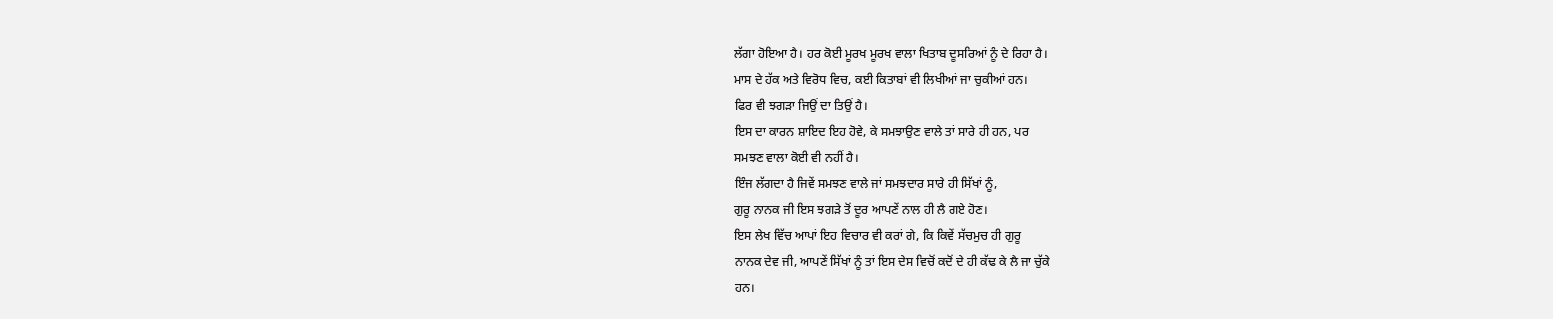ਲੱਗਾ ਹੋਇਆ ਹੈ। ਹਰ ਕੋਈ ਮੂਰਖ ਮੂਰਖ ਵਾਲਾ ਖਿਤਾਬ ਦੂਸਰਿਆਂ ਨੂੰ ਦੇ ਰਿਹਾ ਹੈ।
ਮਾਸ ਦੇ ਹੱਕ ਅਤੇ ਵਿਰੋਧ ਵਿਚ, ਕਈ ਕਿਤਾਬਾਂ ਵੀ ਲਿਖੀਆਂ ਜਾ ਚੁਕੀਆਂ ਹਨ।
ਫਿਰ ਵੀ ਝਗੜਾ ਜਿਉਂ ਦਾ ਤਿਉਂ ਹੈ।
ਇਸ ਦਾ ਕਾਰਨ ਸ਼ਾਇਦ ਇਹ ਹੋਵੇ, ਕੇ ਸਮਝਾਉਣ ਵਾਲੇ ਤਾਂ ਸਾਰੇ ਹੀ ਹਨ, ਪਰ
ਸਮਝਣ ਵਾਲਾ ਕੋਈ ਵੀ ਨਹੀਂ ਹੈ।
ਇੰਜ ਲੱਗਦਾ ਹੈ ਜਿਵੇਂ ਸਮਝਣ ਵਾਲੇ ਜਾਂ ਸਮਝਦਾਰ ਸਾਰੇ ਹੀ ਸਿੱਖਾਂ ਨੂੰ,
ਗੁਰੂ ਨਾਨਕ ਜੀ ਇਸ ਝਗੜੇ ਤੋਂ ਦੂਰ ਆਪਣੇਂ ਨਾਲ ਹੀ ਲੈ ਗਏ ਹੋਣ।
ਇਸ ਲੇਖ ਵਿੱਚ ਆਪਾਂ ਇਹ ਵਿਚਾਰ ਵੀ ਕਰਾਂ ਗੇ, ਕਿ ਕਿਵੇਂ ਸੱਚਮੁਚ ਹੀ ਗੁਰੂ
ਨਾਨਕ ਦੇਵ ਜੀ, ਆਪਣੇਂ ਸਿੱਖਾਂ ਨੂੰ ਤਾਂ ਇਸ ਦੇਸ ਵਿਚੋਂ ਕਦੋਂ ਦੇ ਹੀ ਕੱਢ ਕੇ ਲੈ ਜਾ ਚੁੱਕੇ
ਹਨ।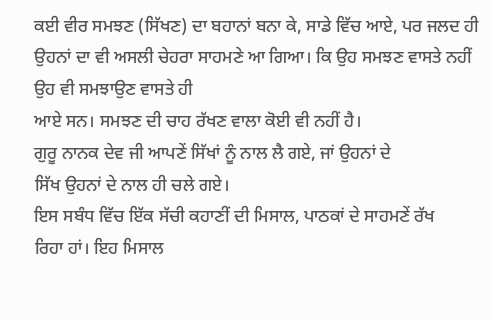ਕਈ ਵੀਰ ਸਮਝਣ (ਸਿੱਖਣ) ਦਾ ਬਹਾਨਾਂ ਬਨਾ ਕੇ, ਸਾਡੇ ਵਿੱਚ ਆਏ, ਪਰ ਜਲਦ ਹੀ
ਉਹਨਾਂ ਦਾ ਵੀ ਅਸਲੀ ਚੇਹਰਾ ਸਾਹਮਣੇ ਆ ਗਿਆ। ਕਿ ਉਹ ਸਮਝਣ ਵਾਸਤੇ ਨਹੀਂ ਉਹ ਵੀ ਸਮਝਾਉਣ ਵਾਸਤੇ ਹੀ
ਆਏ ਸਨ। ਸਮਝਣ ਦੀ ਚਾਹ ਰੱਖਣ ਵਾਲਾ ਕੋਈ ਵੀ ਨਹੀਂ ਹੈ।
ਗੁਰੂ ਨਾਨਕ ਦੇਵ ਜੀ ਆਪਣੇਂ ਸਿੱਖਾਂ ਨੂੰ ਨਾਲ ਲੈ ਗਏ, ਜਾਂ ਉਹਨਾਂ ਦੇ
ਸਿੱਖ ਉਹਨਾਂ ਦੇ ਨਾਲ ਹੀ ਚਲੇ ਗਏ।
ਇਸ ਸਬੰਧ ਵਿੱਚ ਇੱਕ ਸੱਚੀ ਕਹਾਣੀਂ ਦੀ ਮਿਸਾਲ, ਪਾਠਕਾਂ ਦੇ ਸਾਹਮਣੇਂ ਰੱਖ
ਰਿਹਾ ਹਾਂ। ਇਹ ਮਿਸਾਲ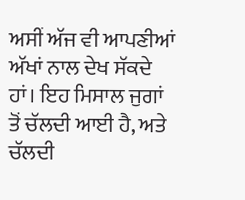ਅਸੀਂ ਅੱਜ ਵੀ ਆਪਣੀਆਂ ਅੱਖਾਂ ਨਾਲ ਦੇਖ ਸੱਕਦੇ ਹਾਂ। ਇਹ ਮਿਸਾਲ ਜੁਗਾਂ
ਤੋਂ ਚੱਲਦੀ ਆਈ ਹੈ, ਅਤੇ ਚੱਲਦੀ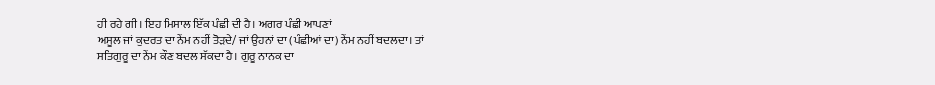ਹੀ ਰਹੇ ਗੀ। ਇਹ ਮਿਸਾਲ ਇੱਕ ਪੰਛੀ ਦੀ ਹੈ। ਅਗਰ ਪੰਛੀ ਆਪਣਾਂ
ਅਸੂਲ ਜਾਂ ਕੁਦਰਤ ਦਾ ਨੇਂਮ ਨਹੀਂ ਤੋੜਦੇ/ ਜਾਂ ਉਹਨਾਂ ਦਾ (ਪੰਛੀਆਂ ਦਾ) ਨੇਂਮ ਨਹੀਂ ਬਦਲਦਾ। ਤਾਂ
ਸਤਿਗੁਰੂ ਦਾ ਨੇਂਮ ਕੌਣ ਬਦਲ ਸੱਕਦਾ ਹੈ। ਗੁਰੂ ਨਾਨਕ ਦਾ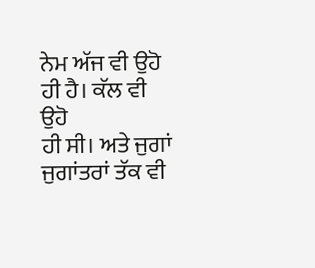ਨੇਮ ਅੱਜ ਵੀ ਉਹੋ ਹੀ ਹੈ। ਕੱਲ ਵੀ ਉਹੋ
ਹੀ ਸੀ। ਅਤੇ ਜੁਗਾਂ ਜੁਗਾਂਤਰਾਂ ਤੱਕ ਵੀ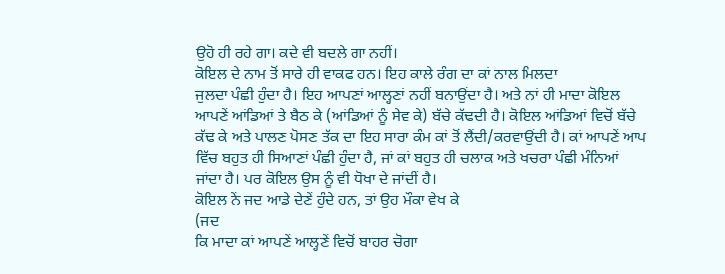ਉਹੋ ਹੀ ਰਹੇ ਗਾ। ਕਦੇ ਵੀ ਬਦਲੇ ਗਾ ਨਹੀਂ।
ਕੋਇਲ ਦੇ ਨਾਮ ਤੋਂ ਸਾਰੇ ਹੀ ਵਾਕਫ ਹਨ। ਇਹ ਕਾਲੇ ਰੰਗ ਦਾ ਕਾਂ ਨਾਲ ਮਿਲਦਾ
ਜੁਲਦਾ ਪੰਛੀ ਹੁੰਦਾ ਹੈ। ਇਹ ਆਪਣਾਂ ਆਲ੍ਹਣਾਂ ਨਹੀਂ ਬਨਾਉਂਦਾ ਹੈ। ਅਤੇ ਨਾਂ ਹੀ ਮਾਦਾ ਕੋਇਲ
ਆਪਣੇਂ ਆਂਡਿਆਂ ਤੇ ਬੈਠ ਕੇ (ਆਂਡਿਆਂ ਨੂੰ ਸੇਵ ਕੇ) ਬੱਚੇ ਕੱਢਦੀ ਹੈ। ਕੋਇਲ ਆਂਡਿਆਂ ਵਿਚੋਂ ਬੱਚੇ
ਕੱਢ ਕੇ ਅਤੇ ਪਾਲਣ ਪੋਸਣ ਤੱਕ ਦਾ ਇਹ ਸਾਰਾ ਕੰਮ ਕਾਂ ਤੋਂ ਲੈਂਦੀ/ਕਰਵਾਉਂਦੀ ਹੈ। ਕਾਂ ਆਪਣੇਂ ਆਪ
ਵਿੱਚ ਬਹੁਤ ਹੀ ਸਿਆਣਾਂ ਪੰਛੀ ਹੁੰਦਾ ਹੈ, ਜਾਂ ਕਾਂ ਬਹੁਤ ਹੀ ਚਲਾਕ ਅਤੇ ਖਚਰਾ ਪੰਛੀ ਮੰਨਿਆਂ
ਜਾਂਦਾ ਹੈ। ਪਰ ਕੋਇਲ ਉਸ ਨੂੰ ਵੀ ਧੋਖਾ ਦੇ ਜਾਂਦੀਂ ਹੈ।
ਕੋਇਲ ਨੇਂ ਜਦ ਆਡੇ ਦੇਣੇਂ ਹੁੰਦੇ ਹਨ, ਤਾਂ ਉਹ ਮੌਕਾ ਵੇਖ ਕੇ
(ਜਦ
ਕਿ ਮਾਦਾ ਕਾਂ ਆਪਣੇਂ ਆਲ੍ਹਣੇਂ ਵਿਚੋਂ ਬਾਹਰ ਚੋਗਾ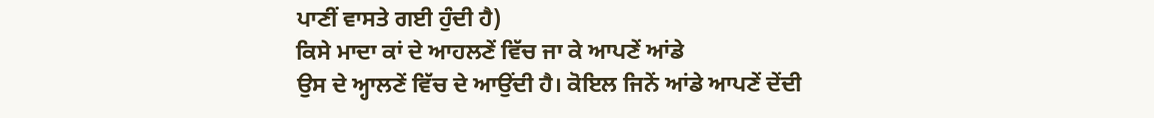ਪਾਣੀਂ ਵਾਸਤੇ ਗਈ ਹੁੰਦੀ ਹੈ)
ਕਿਸੇ ਮਾਦਾ ਕਾਂ ਦੇ ਆਹਲਣੇਂ ਵਿੱਚ ਜਾ ਕੇ ਆਪਣੇਂ ਆਂਡੇ
ਉਸ ਦੇ ਅ੍ਹਾਲਣੇਂ ਵਿੱਚ ਦੇ ਆਉਂਦੀ ਹੈ। ਕੋਇਲ ਜਿਨੇਂ ਆਂਡੇ ਆਪਣੇਂ ਦੇਂਦੀ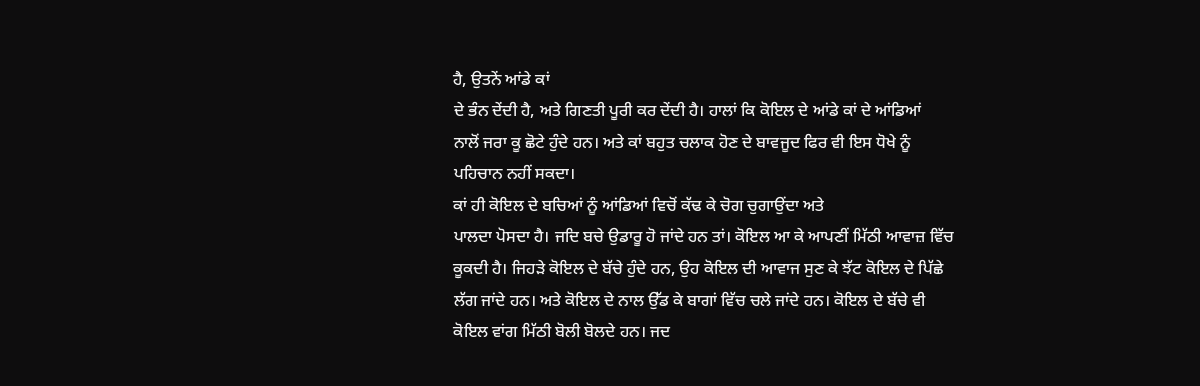ਹੈ, ਉਤਨੇਂ ਆਂਡੇ ਕਾਂ
ਦੇ ਭੰਨ ਦੇਂਦੀ ਹੈ, ਅਤੇ ਗਿਣਤੀ ਪੂਰੀ ਕਰ ਦੇਂਦੀ ਹੈ। ਹਾਲਾਂ ਕਿ ਕੋਇਲ ਦੇ ਆਂਡੇ ਕਾਂ ਦੇ ਆਂਡਿਆਂ
ਨਾਲੋਂ ਜਰਾ ਕੂ ਛੋਟੇ ਹੁੰਦੇ ਹਨ। ਅਤੇ ਕਾਂ ਬਹੁਤ ਚਲਾਕ ਹੋਣ ਦੇ ਬਾਵਜੂਦ ਫਿਰ ਵੀ ਇਸ ਧੋਖੇ ਨੂੰ
ਪਹਿਚਾਨ ਨਹੀਂ ਸਕਦਾ।
ਕਾਂ ਹੀ ਕੋਇਲ ਦੇ ਬਚਿਆਂ ਨੂੰ ਆਂਡਿਆਂ ਵਿਚੋਂ ਕੱਢ ਕੇ ਚੋਗ ਚੁਗਾਉਂਦਾ ਅਤੇ
ਪਾਲਦਾ ਪੋਸਦਾ ਹੈ। ਜਦਿ ਬਚੇ ਉਡਾਰੂ ਹੋ ਜਾਂਦੇ ਹਨ ਤਾਂ। ਕੋਇਲ ਆ ਕੇ ਆਪਣੀਂ ਮਿੱਠੀ ਆਵਾਜ਼ ਵਿੱਚ
ਕੂਕਦੀ ਹੈ। ਜਿਹੜੇ ਕੋਇਲ ਦੇ ਬੱਚੇ ਹੁੰਦੇ ਹਨ, ਉਹ ਕੋਇਲ ਦੀ ਆਵਾਜ ਸੁਣ ਕੇ ਝੱਟ ਕੋਇਲ ਦੇ ਪਿੱਛੇ
ਲੱਗ ਜਾਂਦੇ ਹਨ। ਅਤੇ ਕੋਇਲ ਦੇ ਨਾਲ ਉੱਡ ਕੇ ਬਾਗਾਂ ਵਿੱਚ ਚਲੇ ਜਾਂਦੇ ਹਨ। ਕੋਇਲ ਦੇ ਬੱਚੇ ਵੀ
ਕੋਇਲ ਵਾਂਗ ਮਿੱਠੀ ਬੋਲੀ ਬੋਲਦੇ ਹਨ। ਜਦ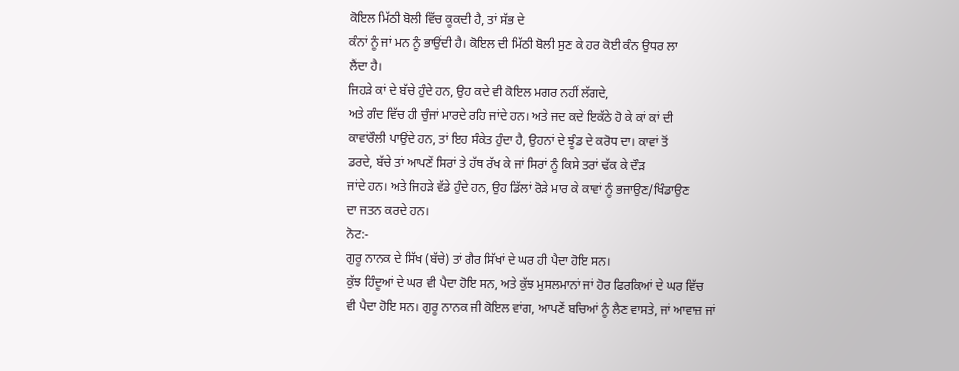ਕੋਇਲ ਮਿੱਠੀ ਬੋਲੀ ਵਿੱਚ ਕੂਕਦੀ ਹੈ, ਤਾਂ ਸੱਭ ਦੇ
ਕੰਨਾਂ ਨੂੰ ਜਾਂ ਮਨ ਨੂੰ ਭਾਉਂਦੀ ਹੈ। ਕੋਇਲ ਦੀ ਮਿੱਠੀ ਬੋਲੀ ਸੁਣ ਕੇ ਹਰ ਕੋਈ ਕੰਨ ਉਧਰ ਲਾ
ਲੈਂਦਾ ਹੈ।
ਜਿਹੜੇ ਕਾਂ ਦੇ ਬੱਚੇ ਹੁੰਦੇ ਹਨ, ਉਹ ਕਦੇ ਵੀ ਕੋਇਲ ਮਗਰ ਨਹੀਂ ਲੱਗਦੇ,
ਅਤੇ ਗੰਦ ਵਿੱਚ ਹੀ ਚੁੰਜਾਂ ਮਾਰਦੇ ਰਹਿ ਜਾਂਦੇ ਹਨ। ਅਤੇ ਜਦ ਕਦੇ ਇਕੱਠੇ ਹੋ ਕੇ ਕਾਂ ਕਾਂ ਦੀ
ਕਾਵਾਂਰੌਲੀ ਪਾਉਂਦੇ ਹਨ, ਤਾਂ ਇਹ ਸੰਕੇਤ ਹੁੰਦਾ ਹੈ, ਉਹਨਾਂ ਦੇ ਝੂੰਡ ਦੇ ਕਰੋਧ ਦਾ। ਕਾਵਾਂ ਤੋਂ
ਡਰਦੇ, ਬੱਚੇ ਤਾਂ ਆਪਣੇਂ ਸਿਰਾਂ ਤੇ ਹੱਥ ਰੱਖ ਕੇ ਜਾਂ ਸਿਰਾਂ ਨੂੰ ਕਿਸੇ ਤਰਾਂ ਢੱਕ ਕੇ ਦੌੜ
ਜਾਂਦੇ ਹਨ। ਅਤੇ ਜਿਹੜੇ ਵੱਡੇ ਹੁੰਦੇ ਹਨ, ਉਹ ਡਿੱਲਾਂ ਰੋੜੇ ਮਾਰ ਕੇ ਕਾਵਾਂ ਨੂੰ ਭਜਾਉਣ/ਖਿੰਡਾਉਣ
ਦਾ ਜਤਨ ਕਰਦੇ ਹਨ।
ਨੋਟ:-
ਗੁਰੂ ਨਾਨਕ ਦੇ ਸਿੱਖ (ਬੱਚੇ) ਤਾਂ ਗੈਰ ਸਿੱਖਾਂ ਦੇ ਘਰ ਹੀ ਪੈਦਾ ਹੋਇ ਸਨ।
ਕੁੱਝ ਹਿੰਦੂਆਂ ਦੇ ਘਰ ਵੀ ਪੈਦਾ ਹੋਇ ਸਨ, ਅਤੇ ਕੁੱਝ ਮੁਸਲਮਾਨਾਂ ਜਾਂ ਹੋਰ ਫਿਰਕਿਆਂ ਦੇ ਘਰ ਵਿੱਚ
ਵੀ ਪੈਦਾ ਹੋਇ ਸਨ। ਗੁਰੂ ਨਾਨਕ ਜੀ ਕੋਇਲ ਵਾਂਗ, ਆਪਣੇਂ ਬਚਿਆਂ ਨੂੰ ਲੈਣ ਵਾਸਤੇ, ਜਾਂ ਆਵਾਜ਼ ਜਾਂ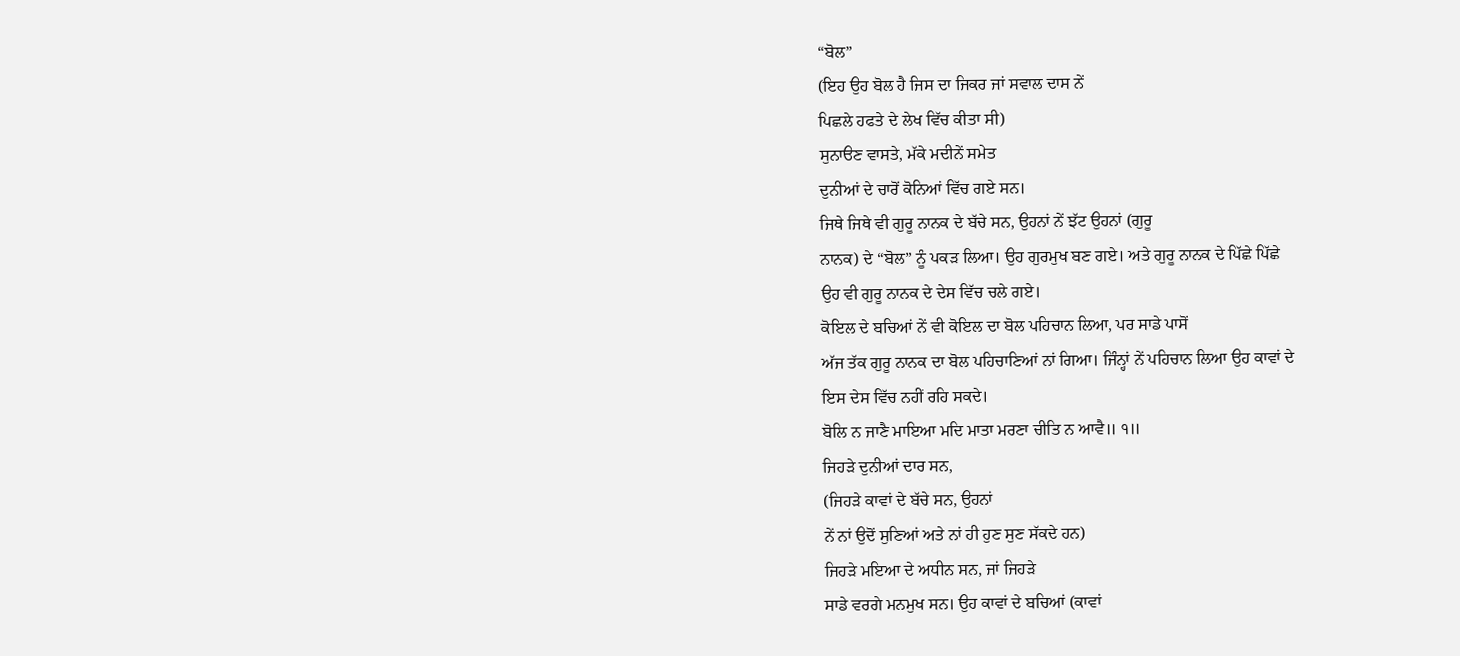“ਬੋਲ”
(ਇਹ ਉਹ ਬੋਲ ਹੈ ਜਿਸ ਦਾ ਜਿਕਰ ਜਾਂ ਸਵਾਲ ਦਾਸ ਨੇਂ
ਪਿਛਲੇ ਹਫਤੇ ਦੇ ਲੇਖ ਵਿੱਚ ਕੀਤਾ ਸੀ)
ਸੁਨਾੳਣ ਵਾਸਤੇ, ਮੱਕੇ ਮਦੀਨੇਂ ਸਮੇਤ
ਦੁਨੀਆਂ ਦੇ ਚਾਰੋਂ ਕੋਨਿਆਂ ਵਿੱਚ ਗਏ ਸਨ।
ਜਿਥੇ ਜਿਥੇ ਵੀ ਗੁਰੂ ਨਾਨਕ ਦੇ ਬੱਚੇ ਸਨ, ਉਹਨਾਂ ਨੇਂ ਝੱਟ ਉਹਨਾਂ (ਗੁਰੂ
ਨਾਨਕ) ਦੇ “ਬੋਲ” ਨੂੰ ਪਕੜ ਲਿਆ। ਉਹ ਗੁਰਮੁਖ ਬਣ ਗਏ। ਅਤੇ ਗੁਰੂ ਨਾਨਕ ਦੇ ਪਿੱਛੇ ਪਿੱਛੇ
ਉਹ ਵੀ ਗੁਰੂ ਨਾਨਕ ਦੇ ਦੇਸ ਵਿੱਚ ਚਲੇ ਗਏ।
ਕੋਇਲ ਦੇ ਬਚਿਆਂ ਨੇਂ ਵੀ ਕੋਇਲ ਦਾ ਬੋਲ ਪਹਿਚਾਨ ਲਿਆ, ਪਰ ਸਾਡੇ ਪਾਸੋਂ
ਅੱਜ ਤੱਕ ਗੁਰੂ ਨਾਨਕ ਦਾ ਬੋਲ ਪਹਿਚਾਣਿਆਂ ਨਾਂ ਗਿਆ। ਜਿੰਨ੍ਹਾਂ ਨੇਂ ਪਹਿਚਾਨ ਲਿਆ ਉਹ ਕਾਵਾਂ ਦੇ
ਇਸ ਦੇਸ ਵਿੱਚ ਨਹੀਂ ਰਹਿ ਸਕਦੇ।
ਬੋਲਿ ਨ ਜਾਣੈ ਮਾਇਆ ਮਦਿ ਮਾਤਾ ਮਰਣਾ ਚੀਤਿ ਨ ਆਵੈ॥ ੧॥
ਜਿਹੜੇ ਦੁਨੀਆਂ ਦਾਰ ਸਨ,
(ਜਿਹੜੇ ਕਾਵਾਂ ਦੇ ਬੱਚੇ ਸਨ, ਉਹਨਾਂ
ਨੇਂ ਨਾਂ ਉਦੋਂ ਸੁਣਿਆਂ ਅਤੇ ਨਾਂ ਹੀ ਹੁਣ ਸੁਣ ਸੱਕਦੇ ਹਨ)
ਜਿਹੜੇ ਮਇਆ ਦੇ ਅਧੀਨ ਸਨ, ਜਾਂ ਜਿਹੜੇ
ਸਾਡੇ ਵਰਗੇ ਮਨਮੁਖ ਸਨ। ਉਹ ਕਾਵਾਂ ਦੇ ਬਚਿਆਂ (ਕਾਵਾਂ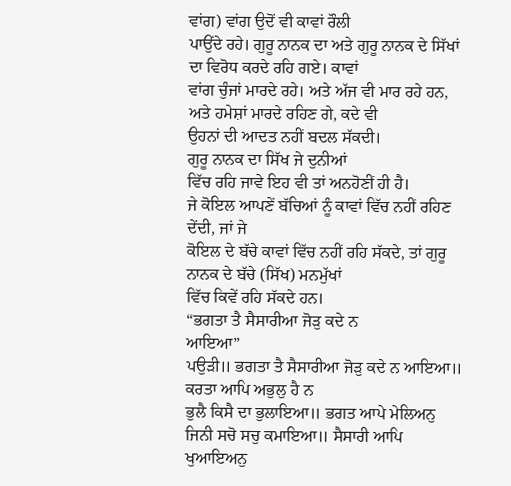ਵਾਂਗ) ਵਾਂਗ ਉਦੋਂ ਵੀ ਕਾਵਾਂ ਰੌਲੀ
ਪਾਉਂਦੇ ਰਹੇ। ਗੁਰੂ ਨਾਨਕ ਦਾ ਅਤੇ ਗੁਰੂ ਨਾਨਕ ਦੇ ਸਿੱਖਾਂ ਦਾ ਵਿਰੋਧ ਕਰਦੇ ਰਹਿ ਗਏ। ਕਾਵਾਂ
ਵਾਂਗ ਚੁੰਜਾਂ ਮਾਰਦੇ ਰਹੇ। ਅਤੇ ਅੱਜ ਵੀ ਮਾਰ ਰਹੇ ਹਨ, ਅਤੇ ਹਮੇਸ਼ਾਂ ਮਾਰਦੇ ਰਹਿਣ ਗੇ, ਕਦੇ ਵੀ
ਉਹਨਾਂ ਦੀ ਆਦਤ ਨਹੀਂ ਬਦਲ ਸੱਕਦੀ।
ਗੁਰੂ ਨਾਨਕ ਦਾ ਸਿੱਖ ਜੇ ਦੁਨੀਆਂ
ਵਿੱਚ ਰਹਿ ਜਾਵੇ ਇਹ ਵੀ ਤਾਂ ਅਨਹੋਣੀਂ ਹੀ ਹੈ।
ਜੇ ਕੋਇਲ ਆਪਣੇਂ ਬੱਚਿਆਂ ਨੂੰ ਕਾਵਾਂ ਵਿੱਚ ਨਹੀਂ ਰਹਿਣ ਦੇਂਦੀ, ਜਾਂ ਜੇ
ਕੋਇਲ ਦੇ ਬੱਚੇ ਕਾਵਾਂ ਵਿੱਚ ਨਹੀਂ ਰਹਿ ਸੱਕਦੇ, ਤਾਂ ਗੁਰੂ ਨਾਨਕ ਦੇ ਬੱਚੇ (ਸਿੱਖ) ਮਨਮੁੱਖਾਂ
ਵਿੱਚ ਕਿਵੇਂ ਰਹਿ ਸੱਕਦੇ ਹਨ।
“ਭਗਤਾ ਤੈ ਸੈਸਾਰੀਆ ਜੋੜੁ ਕਦੇ ਨ
ਆਇਆ”
ਪਉੜੀ॥ ਭਗਤਾ ਤੈ ਸੈਸਾਰੀਆ ਜੋੜੁ ਕਦੇ ਨ ਆਇਆ॥ ਕਰਤਾ ਆਪਿ ਅਭੁਲੁ ਹੈ ਨ
ਭੁਲੈ ਕਿਸੈ ਦਾ ਭੁਲਾਇਆ॥ ਭਗਤ ਆਪੇ ਮੇਲਿਅਨੁ ਜਿਨੀ ਸਚੋ ਸਚੁ ਕਮਾਇਆ॥ ਸੈਸਾਰੀ ਆਪਿ ਖੁਆਇਅਨੁ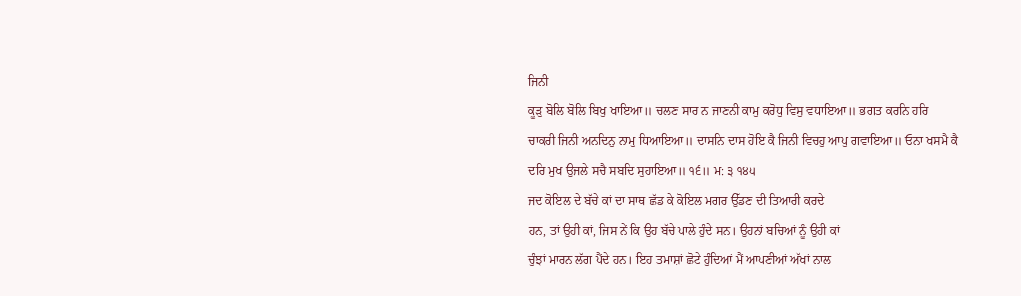ਜਿਨੀ
ਕੂੜੁ ਬੋਲਿ ਬੋਲਿ ਬਿਖੁ ਖਾਇਆ॥ ਚਲਣ ਸਾਰ ਨ ਜਾਣਨੀ ਕਾਮੁ ਕਰੋਧੁ ਵਿਸੁ ਵਧਾਇਆ॥ ਭਗਤ ਕਰਨਿ ਹਰਿ
ਚਾਕਰੀ ਜਿਨੀ ਅਨਦਿਨੁ ਨਾਮੁ ਧਿਆਇਆ॥ ਦਾਸਨਿ ਦਾਸ ਹੋਇ ਕੈ ਜਿਨੀ ਵਿਚਹੁ ਆਪੁ ਗਵਾਇਆ॥ ਓਨਾ ਖਸਮੈ ਕੈ
ਦਰਿ ਮੁਖ ਉਜਲੇ ਸਚੈ ਸਬਦਿ ਸੁਹਾਇਆ॥ ੧੬॥ ਮ: ੩ ੧੪੫
ਜਦ ਕੋਇਲ ਦੇ ਬੱਚੇ ਕਾਂ ਦਾ ਸਾਥ ਛੱਡ ਕੇ ਕੋਇਲ ਮਗਰ ਉੱਡਣ ਦੀ ਤਿਆਰੀ ਕਰਦੇ
ਹਨ, ਤਾਂ ਉਹੀ ਕਾਂ, ਜਿਸ ਨੇਂ ਕਿ ਉਹ ਬੱਚੇ ਪਾਲੇ ਹੁੰਦੇ ਸਨ। ਉਹਨਾਂ ਬਚਿਆਂ ਨੂੰ ਉਹੀ ਕਾਂ
ਚੁੰਝਾਂ ਮਾਰਨ ਲੱਗ ਪੈਂਦੇ ਹਨ। ਇਹ ਤਮਾਸ਼ਾਂ ਛੋਟੇ ਹੁੰਦਿਆਂ ਮੈਂ ਆਪਣੀਆਂ ਅੱਖਾਂ ਨਾਲ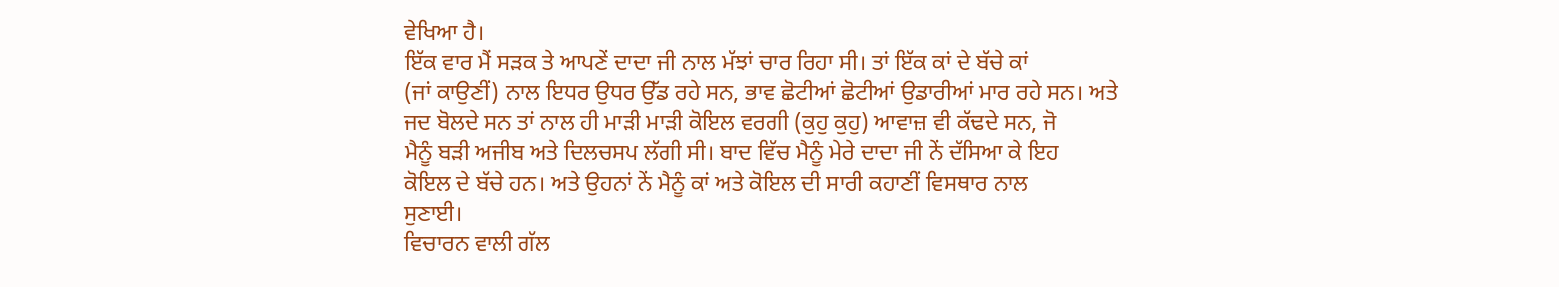ਵੇਖਿਆ ਹੈ।
ਇੱਕ ਵਾਰ ਮੈਂ ਸੜਕ ਤੇ ਆਪਣੇਂ ਦਾਦਾ ਜੀ ਨਾਲ ਮੱਝਾਂ ਚਾਰ ਰਿਹਾ ਸੀ। ਤਾਂ ਇੱਕ ਕਾਂ ਦੇ ਬੱਚੇ ਕਾਂ
(ਜਾਂ ਕਾਉਣੀਂ) ਨਾਲ ਇਧਰ ਉਧਰ ਉੱਡ ਰਹੇ ਸਨ, ਭਾਵ ਛੋਟੀਆਂ ਛੋਟੀਆਂ ਉਡਾਰੀਆਂ ਮਾਰ ਰਹੇ ਸਨ। ਅਤੇ
ਜਦ ਬੋਲਦੇ ਸਨ ਤਾਂ ਨਾਲ ਹੀ ਮਾੜੀ ਮਾੜੀ ਕੋਇਲ ਵਰਗੀ (ਕੁਹੁ ਕੁਹੁ) ਆਵਾਜ਼ ਵੀ ਕੱਢਦੇ ਸਨ, ਜੋ
ਮੈਨੂੰ ਬੜੀ ਅਜੀਬ ਅਤੇ ਦਿਲਚਸਪ ਲੱਗੀ ਸੀ। ਬਾਦ ਵਿੱਚ ਮੈਨੂੰ ਮੇਰੇ ਦਾਦਾ ਜੀ ਨੇਂ ਦੱਸਿਆ ਕੇ ਇਹ
ਕੋਇਲ ਦੇ ਬੱਚੇ ਹਨ। ਅਤੇ ਉਹਨਾਂ ਨੇਂ ਮੈਨੂੰ ਕਾਂ ਅਤੇ ਕੋਇਲ ਦੀ ਸਾਰੀ ਕਹਾਣੀਂ ਵਿਸਥਾਰ ਨਾਲ
ਸੁਣਾਈ।
ਵਿਚਾਰਨ ਵਾਲੀ ਗੱਲ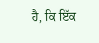ਹੈ, ਕਿ ਇੱਕ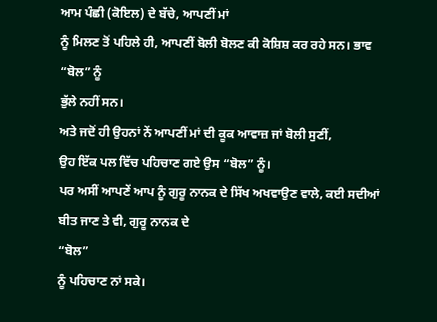ਆਮ ਪੰਛੀ (ਕੋਇਲ) ਦੇ ਬੱਚੇ, ਆਪਣੀਂ ਮਾਂ
ਨੂੰ ਮਿਲਣ ਤੋਂ ਪਹਿਲੇ ਹੀ, ਆਪਣੀਂ ਬੋਲੀ ਬੋਲਣ ਕੀ ਕੋਸ਼ਿਸ਼ ਕਰ ਰਹੇ ਸਨ। ਭਾਵ “ਬੋਲ” ਨੂੰ
ਭੁੱਲੇ ਨਹੀਂ ਸਨ।
ਅਤੇ ਜਦੋਂ ਹੀ ਉਹਨਾਂ ਨੇਂ ਆਪਣੀਂ ਮਾਂ ਦੀ ਕੂਕ ਆਵਾਜ਼ ਜਾਂ ਬੋਲੀ ਸੁਣੀਂ,
ਉਹ ਇੱਕ ਪਲ ਵਿੱਚ ਪਹਿਚਾਣ ਗਏ ਉਸ “ਬੋਲ” ਨੂੰ।
ਪਰ ਅਸੀਂ ਆਪਣੇਂ ਆਪ ਨੂੰ ਗੁਰੂ ਨਾਨਕ ਦੇ ਸਿੱਖ ਅਖਵਾਉਣ ਵਾਲੇ, ਕਈ ਸਦੀਆਂ
ਬੀਤ ਜਾਣ ਤੇ ਵੀ, ਗੁਰੂ ਨਾਨਕ ਦੇ
“ਬੋਲ”
ਨੂੰ ਪਹਿਚਾਣ ਨਾਂ ਸਕੇ।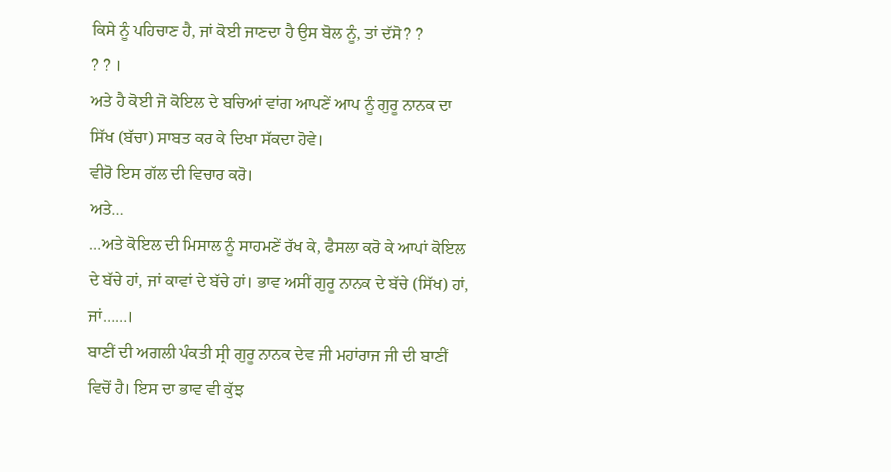ਕਿਸੇ ਨੂੰ ਪਹਿਚਾਣ ਹੈ, ਜਾਂ ਕੋਈ ਜਾਣਦਾ ਹੈ ਉਸ ਬੋਲ ਨੂੰ, ਤਾਂ ਦੱਸੋ? ?
? ? ।
ਅਤੇ ਹੈ ਕੋਈ ਜੋ ਕੋਇਲ ਦੇ ਬਚਿਆਂ ਵਾਂਗ ਆਪਣੇਂ ਆਪ ਨੂੰ ਗੁਰੂ ਨਾਨਕ ਦਾ
ਸਿੱਖ (ਬੱਚਾ) ਸਾਬਤ ਕਰ ਕੇ ਦਿਖਾ ਸੱਕਦਾ ਹੋਵੇ।
ਵੀਰੋ ਇਸ ਗੱਲ ਦੀ ਵਿਚਾਰ ਕਰੋ।
ਅਤੇ…
…ਅਤੇ ਕੋਇਲ ਦੀ ਮਿਸਾਲ ਨੂੰ ਸਾਹਮਣੇਂ ਰੱਖ ਕੇ, ਫੈਸਲਾ ਕਰੋ ਕੇ ਆਪਾਂ ਕੋਇਲ
ਦੇ ਬੱਚੇ ਹਾਂ, ਜਾਂ ਕਾਵਾਂ ਦੇ ਬੱਚੇ ਹਾਂ। ਭਾਵ ਅਸੀਂ ਗੁਰੂ ਨਾਨਕ ਦੇ ਬੱਚੇ (ਸਿੱਖ) ਹਾਂ,
ਜਾਂ……।
ਬਾਣੀਂ ਦੀ ਅਗਲੀ ਪੰਕਤੀ ਸ੍ਰੀ ਗੁਰੂ ਨਾਨਕ ਦੇਵ ਜੀ ਮਹਾਂਰਾਜ ਜੀ ਦੀ ਬਾਣੀਂ
ਵਿਚੋਂ ਹੈ। ਇਸ ਦਾ ਭਾਵ ਵੀ ਕੁੱਝ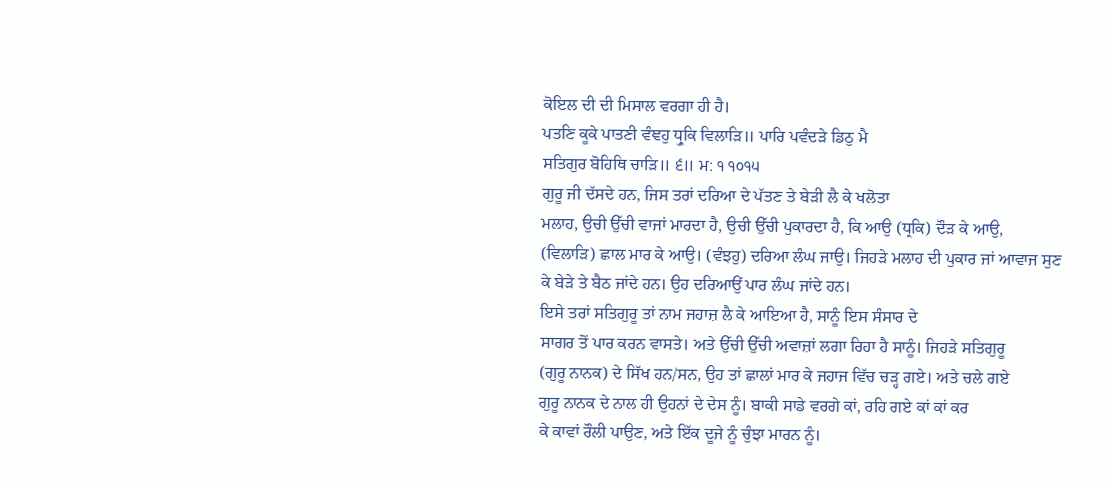ਕੋਇਲ ਦੀ ਦੀ ਮਿਸਾਲ ਵਰਗਾ ਹੀ ਹੈ।
ਪਤਣਿ ਕੂਕੇ ਪਾਤਣੀ ਵੰਞਹੁ ਧ੍ਰੁਕਿ ਵਿਲਾੜਿ॥ ਪਾਰਿ ਪਵੰਦੜੇ ਡਿਠੁ ਮੈ
ਸਤਿਗੁਰ ਬੋਹਿਥਿ ਚਾੜਿ॥ ੬॥ ਮ: ੧ ੧੦੧੫
ਗੁਰੂ ਜੀ ਦੱਸਦੇ ਹਨ, ਜਿਸ ਤਰਾਂ ਦਰਿਆ ਦੇ ਪੱਤਣ ਤੇ ਬੇੜੀ ਲੈ ਕੇ ਖਲੋਤਾ
ਮਲਾਹ, ਉਚੀ ਉੱਚੀ ਵਾਜਾਂ ਮਾਰਦਾ ਹੈ, ਉਚੀ ਉੱਚੀ ਪੁਕਾਰਦਾ ਹੈ, ਕਿ ਆਉ (ਧ੍ਰਕਿ) ਦੌੜ ਕੇ ਆਉ,
(ਵਿਲਾੜਿ) ਛਾਲ ਮਾਰ ਕੇ ਆਉ। (ਵੰਝਹੁ) ਦਰਿਆ ਲੰਘ ਜਾਉ। ਜਿਹੜੇ ਮਲਾਹ ਦੀ ਪੁਕਾਰ ਜਾਂ ਆਵਾਜ ਸੁਣ
ਕੇ ਬੇੜੇ ਤੇ ਬੈਠ ਜਾਂਦੇ ਹਨ। ਉਹ ਦਰਿਆਉਂ ਪਾਰ ਲੰਘ ਜਾਂਦੇ ਹਨ।
ਇਸੇ ਤਰਾਂ ਸਤਿਗੁਰੂ ਤਾਂ ਨਾਮ ਜਹਾਜ਼ ਲੈ ਕੇ ਆਇਆ ਹੈ, ਸਾਨੂੰ ਇਸ ਸੰਸਾਰ ਦੇ
ਸਾਗਰ ਤੋਂ ਪਾਰ ਕਰਨ ਵਾਸਤੇ। ਅਤੇ ਉੱਚੀ ਉੱਚੀ ਅਵਾਜ਼ਾਂ ਲਗਾ ਰਿਹਾ ਹੈ ਸਾਨੂੰ। ਜਿਹੜੇ ਸਤਿਗੁਰੂ
(ਗੁਰੂ ਨਾਨਕ) ਦੇ ਸਿੱਖ ਹਨ/ਸਨ, ਉਹ ਤਾਂ ਛਾਲਾਂ ਮਾਰ ਕੇ ਜਹਾਜ ਵਿੱਚ ਚੜ੍ਹ ਗਏ। ਅਤੇ ਚਲੇ ਗਏ
ਗੁਰੂ ਨਾਨਕ ਦੇ ਨਾਲ ਹੀ ਉਹਨਾਂ ਦੇ ਦੇਸ ਨੂੰ। ਬਾਕੀ ਸਾਡੇ ਵਰਗੇ ਕਾਂ, ਰਹਿ ਗਏ ਕਾਂ ਕਾਂ ਕਰ
ਕੇ ਕਾਵਾਂ ਰੌਲੀ ਪਾਉਣ, ਅਤੇ ਇੱਕ ਦੂਜੇ ਨੂੰ ਚੁੰਝਾ ਮਾਰਨ ਨੂੰ।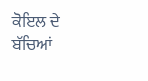ਕੋਇਲ ਦੇ ਬੱਚਿਆਂ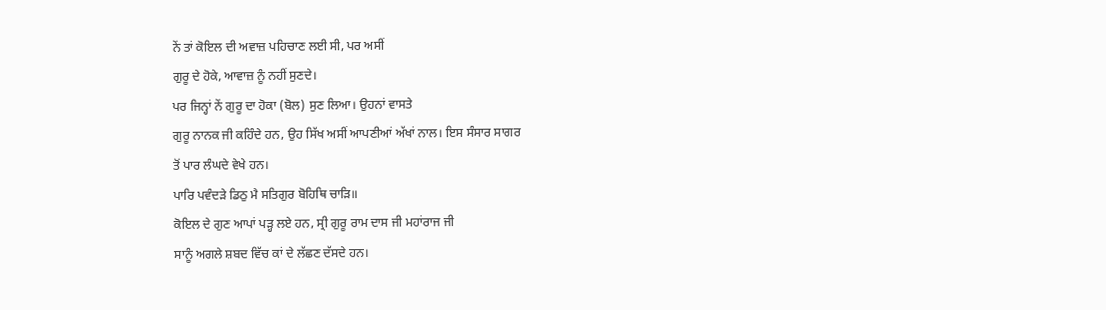ਨੇਂ ਤਾਂ ਕੋਇਲ ਦੀ ਅਵਾਜ਼ ਪਹਿਚਾਣ ਲਈ ਸੀ, ਪਰ ਅਸੀਂ
ਗੁਰੂ ਦੇ ਹੋਕੇ, ਆਵਾਜ਼ ਨੂੰ ਨਹੀਂ ਸੁਣਦੇ।
ਪਰ ਜਿਨ੍ਹਾਂ ਨੇਂ ਗੁਰੂ ਦਾ ਹੋਕਾ (ਬੋਲ) ਸੁਣ ਲਿਆ। ਉਹਨਾਂ ਵਾਸਤੇ
ਗੁਰੂ ਨਾਨਕ ਜੀ ਕਹਿੰਦੇ ਹਨ, ਉਹ ਸਿੱਖ ਅਸੀਂ ਆਪਣੀਆਂ ਅੱਖਾਂ ਨਾਲ। ਇਸ ਸੰਸਾਰ ਸਾਗਰ
ਤੋਂ ਪਾਰ ਲੰਘਦੇ ਵੇਖੇ ਹਨ।
ਪਾਰਿ ਪਵੰਦੜੇ ਡਿਠੁ ਮੈ ਸਤਿਗੁਰ ਬੋਹਿਥਿ ਚਾੜਿ॥
ਕੋਇਲ ਦੇ ਗੁਣ ਆਪਾਂ ਪੜ੍ਹ ਲਏ ਹਨ, ਸ੍ਰੀ ਗੁਰੂ ਰਾਮ ਦਾਸ ਜੀ ਮਹਾਂਰਾਜ ਜੀ
ਸਾਨੂੰ ਅਗਲੇ ਸ਼ਬਦ ਵਿੱਚ ਕਾਂ ਦੇ ਲੱਛਣ ਦੱਸਦੇ ਹਨ।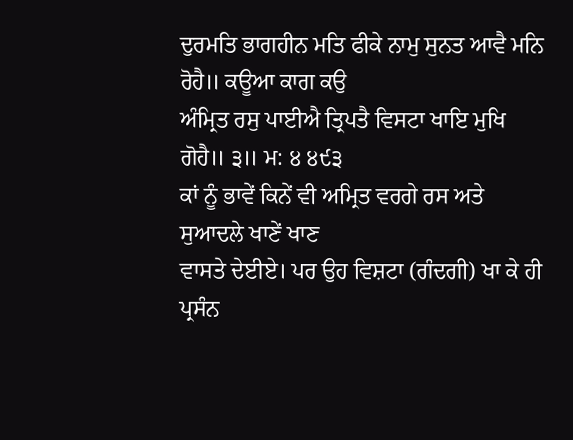ਦੁਰਮਤਿ ਭਾਗਹੀਨ ਮਤਿ ਫੀਕੇ ਨਾਮੁ ਸੁਨਤ ਆਵੈ ਮਨਿ ਰੋਹੈ॥ ਕਊਆ ਕਾਗ ਕਉ
ਅੰਮ੍ਰਿਤ ਰਸੁ ਪਾਈਐ ਤ੍ਰਿਪਤੈ ਵਿਸਟਾ ਖਾਇ ਮੁਖਿ ਗੋਹੈ॥ ੩॥ ਮ: ੪ ੪੯੩
ਕਾਂ ਨੂੰ ਭਾਵੇਂ ਕਿਨੇਂ ਵੀ ਅਮ੍ਰਿਤ ਵਰਗੇ ਰਸ ਅਤੇ ਸੁਆਦਲੇ ਖਾਣੇਂ ਖਾਣ
ਵਾਸਤੇ ਦੇਈਏ। ਪਰ ਉਹ ਵਿਸ਼ਟਾ (ਗੰਦਗੀ) ਖਾ ਕੇ ਹੀ ਪ੍ਰਸੰਨ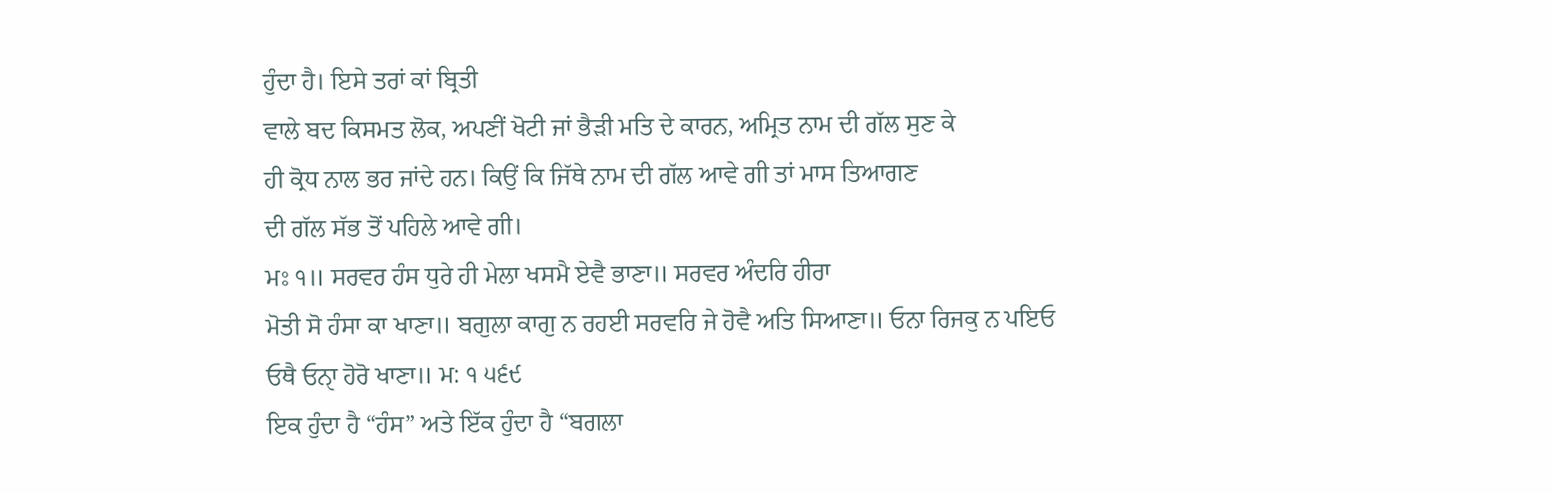ਹੁੰਦਾ ਹੈ। ਇਸੇ ਤਰਾਂ ਕਾਂ ਬ੍ਰਿਤੀ
ਵਾਲੇ ਬਦ ਕਿਸਮਤ ਲੋਕ, ਅਪਣੀਂ ਖੋਟੀ ਜਾਂ ਭੈੜੀ ਮਤਿ ਦੇ ਕਾਰਨ, ਅਮ੍ਰਿਤ ਨਾਮ ਦੀ ਗੱਲ ਸੁਣ ਕੇ
ਹੀ ਕ੍ਰੋਧ ਨਾਲ ਭਰ ਜਾਂਦੇ ਹਨ। ਕਿਉਂ ਕਿ ਜਿੱਥੇ ਨਾਮ ਦੀ ਗੱਲ ਆਵੇ ਗੀ ਤਾਂ ਮਾਸ ਤਿਆਗਣ
ਦੀ ਗੱਲ ਸੱਭ ਤੋਂ ਪਹਿਲੇ ਆਵੇ ਗੀ।
ਮਃ ੧॥ ਸਰਵਰ ਹੰਸ ਧੁਰੇ ਹੀ ਮੇਲਾ ਖਸਮੈ ਏਵੈ ਭਾਣਾ॥ ਸਰਵਰ ਅੰਦਰਿ ਹੀਰਾ
ਮੋਤੀ ਸੋ ਹੰਸਾ ਕਾ ਖਾਣਾ॥ ਬਗੁਲਾ ਕਾਗੁ ਨ ਰਹਈ ਸਰਵਰਿ ਜੇ ਹੋਵੈ ਅਤਿ ਸਿਆਣਾ॥ ਓਨਾ ਰਿਜਕੁ ਨ ਪਇਓ
ਓਥੈ ਓਨਾੑ ਹੋਰੋ ਖਾਣਾ॥ ਮ: ੧ ੫੬੯
ਇਕ ਹੁੰਦਾ ਹੈ “ਹੰਸ” ਅਤੇ ਇੱਕ ਹੁੰਦਾ ਹੈ “ਬਗਲਾ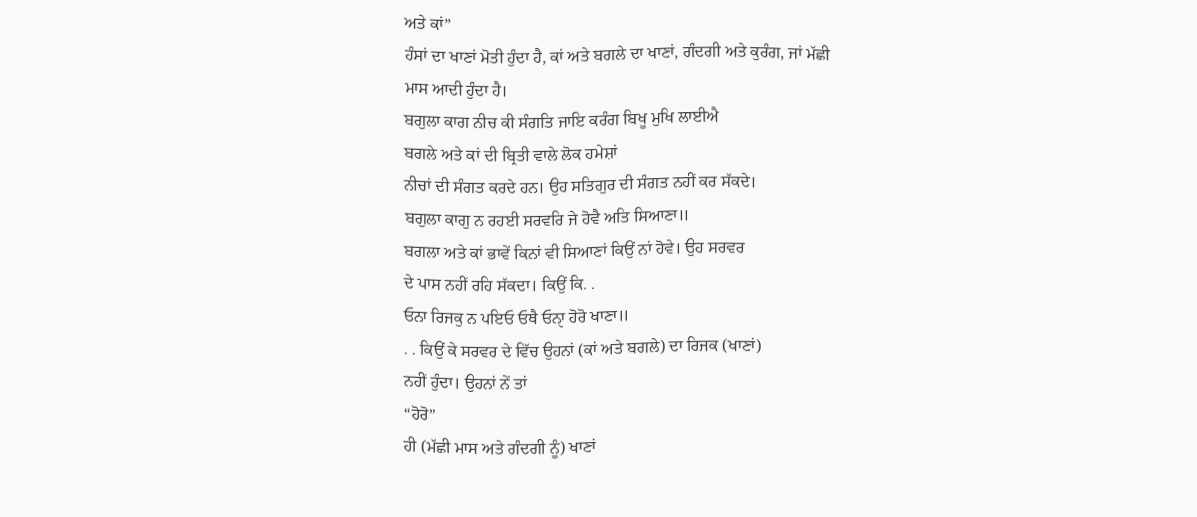ਅਤੇ ਕਾਂ”
ਹੰਸਾਂ ਦਾ ਖਾਣਾਂ ਮੋਤੀ ਹੁੰਦਾ ਹੈ, ਕਾਂ ਅਤੇ ਬਗਲੇ ਦਾ ਖਾਣਾਂ, ਗੰਦਗੀ ਅਤੇ ਕੁਰੰਗ, ਜਾਂ ਮੱਛੀ
ਮਾਸ ਆਦੀ ਹੁੰਦਾ ਹੈ।
ਬਗੁਲਾ ਕਾਗ ਨੀਚ ਕੀ ਸੰਗਤਿ ਜਾਇ ਕਰੰਗ ਬਿਖੂ ਮੁਖਿ ਲਾਈਐ
ਬਗਲੇ ਅਤੇ ਕਾਂ ਦੀ ਬ੍ਰਿਤੀ ਵਾਲੇ ਲੋਕ ਹਮੇਸ਼ਾਂ
ਨੀਚਾਂ ਦੀ ਸੰਗਤ ਕਰਦੇ ਹਨ। ਉਹ ਸਤਿਗੁਰ ਦੀ ਸੰਗਤ ਨਹੀਂ ਕਰ ਸੱਕਦੇ।
ਬਗੁਲਾ ਕਾਗੁ ਨ ਰਹਈ ਸਰਵਰਿ ਜੇ ਹੋਵੈ ਅਤਿ ਸਿਆਣਾ॥
ਬਗਲਾ ਅਤੇ ਕਾਂ ਭਾਵੇਂ ਕਿਨਾਂ ਵੀ ਸਿਆਣਾਂ ਕਿਉਂ ਨਾਂ ਹੋਵੇ। ਉਹ ਸਰਵਰ
ਦੇ ਪਾਸ ਨਹੀਂ ਰਹਿ ਸੱਕਦਾ। ਕਿਉਂ ਕਿ. .
ਓਨਾ ਰਿਜਕੁ ਨ ਪਇਓ ਓਥੈ ਓਨਾੑ ਹੋਰੋ ਖਾਣਾ॥
. . ਕਿਉਂ ਕੇ ਸਰਵਰ ਦੇ ਵਿੱਚ ਉਹਨਾਂ (ਕਾਂ ਅਤੇ ਬਗਲੇ) ਦਾ ਰਿਜਕ (ਖਾਣਾਂ)
ਨਹੀਂ ਹੁੰਦਾ। ਉਹਨਾਂ ਨੇਂ ਤਾਂ
“ਹੋਰੋ”
ਹੀ (ਮੱਛੀ ਮਾਸ ਅਤੇ ਗੰਦਗੀ ਨੂੰ) ਖਾਣਾਂ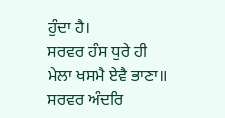ਹੁੰਦਾ ਹੈ।
ਸਰਵਰ ਹੰਸ ਧੁਰੇ ਹੀ ਮੇਲਾ ਖਸਮੈ ਏਵੈ ਭਾਣਾ॥ ਸਰਵਰ ਅੰਦਰਿ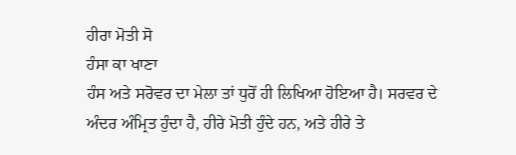ਹੀਰਾ ਮੋਤੀ ਸੋ
ਹੰਸਾ ਕਾ ਖਾਣਾ
ਹੰਸ ਅਤੇ ਸਰੋਵਰ ਦਾ ਮੇਲਾ ਤਾਂ ਧੁਰੋਂ ਹੀ ਲਿਖਿਆ ਹੋਇਆ ਹੈ। ਸਰਵਰ ਦੇ
ਅੰਦਰ ਅੰਮ੍ਰਿਤ ਹੁੰਦਾ ਹੈ, ਹੀਰੇ ਮੋਤੀ ਹੁੰਦੇ ਹਨ, ਅਤੇ ਹੀਰੇ ਤੇ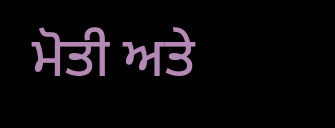ਮੋਤੀ ਅਤੇ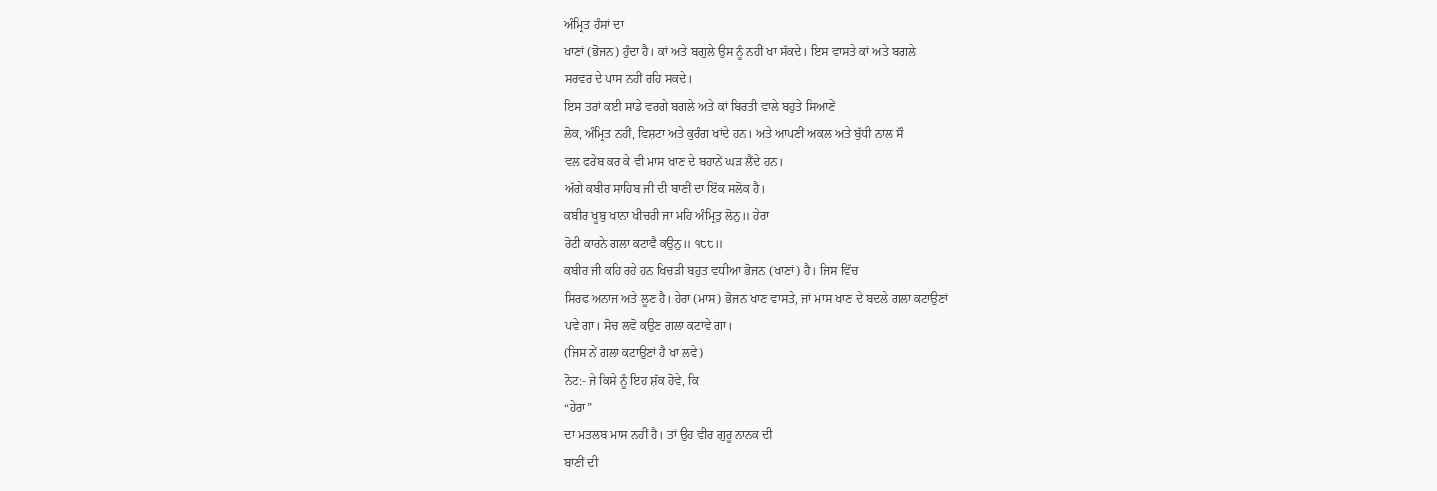ਅੰਮ੍ਰਿਤ ਹੰਸਾਂ ਦਾ
ਖਾਣਾਂ (ਭੋਜਨ) ਹੁੰਦਾ ਹੈ। ਕਾਂ ਅਤੇ ਬਗੁਲੇ ਉਸ ਨੂੰ ਨਹੀਂ ਖਾ ਸੱਕਦੇ। ਇਸ ਵਾਸਤੇ ਕਾਂ ਅਤੇ ਬਗਲੇ
ਸਰਵਰ ਦੇ ਪਾਸ ਨਹੀਂ ਰਹਿ ਸਕਦੇ।
ਇਸ ਤਰਾਂ ਕਈ ਸਾਡੇ ਵਰਗੇ ਬਗਲੇ ਅਤੇ ਕਾਂ ਬਿਰਤੀ ਵਾਲੇ ਬਹੁਤੇ ਸਿਆਣੇਂ
ਲੋਕ, ਅੰਮ੍ਰਿਤ ਨਹੀਂ, ਵਿਸ਼ਟਾ ਅਤੇ ਕੁਰੰਗ ਖਾਂਦੇ ਹਨ। ਅਤੇ ਆਪਣੀਂ ਅਕਲ ਅਤੇ ਬੁੱਧੀ ਨਾਲ ਸੌ
ਵਲ ਫਰੇਬ ਕਰ ਕੇ ਵੀ ਮਾਸ ਖਾਣ ਦੇ ਬਹਾਨੇਂ ਘੜ ਲੈਂਦੇ ਹਨ।
ਅੱਗੇ ਕਬੀਰ ਸਾਹਿਬ ਜੀ ਦੀ ਬਾਣੀਂ ਦਾ ਇੱਕ ਸਲੋਕ ਹੈ।
ਕਬੀਰ ਖੂਬੁ ਖਾਨਾ ਖੀਚਰੀ ਜਾ ਮਹਿ ਅੰਮ੍ਰਿਤੁ ਲੋਨੁ॥ ਹੇਰਾ
ਰੋਟੀ ਕਾਰਨੇ ਗਲਾ ਕਟਾਵੈ ਕਉਨੁ॥ ੧੮੮॥
ਕਬੀਰ ਜੀ ਕਹਿ ਰਹੇ ਹਨ ਖਿਚੜੀ ਬਹੁਤ ਵਧੀਆ ਭੋਜਨ (ਖਾਣਾਂ) ਹੈ। ਜਿਸ ਵਿੱਚ
ਸਿਰਫ ਅਨਾਜ ਅਤੇ ਲੂਣ ਹੈ। ਹੇਰਾ (ਮਾਸ) ਭੋਜਨ ਖਾਣ ਵਾਸਤੇ, ਜਾਂ ਮਾਸ ਖਾਣ ਦੇ ਬਦਲੇ ਗਲਾ ਕਟਾਉਣਾਂ
ਪਵੇ ਗਾ। ਸੋਚ ਲਵੋ ਕਉਣ ਗਲਾ ਕਟਾਵੇ ਗਾ।
(ਜਿਸ ਨੇਂ ਗਲਾ ਕਟਾਉਣਾਂ ਹੈ ਖਾ ਲਵੇ)
ਨੋਟ:- ਜੇ ਕਿਸੇ ਨੂੰ ਇਹ ਸ਼ੱਕ ਹੋਵੇ, ਕਿ
“ਹੇਰਾ”
ਦਾ ਮਤਲਬ ਮਾਸ ਨਹੀਂ ਹੈ। ਤਾਂ ਉਹ ਵੀਰ ਗੁਰੂ ਨਾਨਕ ਦੀ
ਬਾਣੀਂ ਦੀ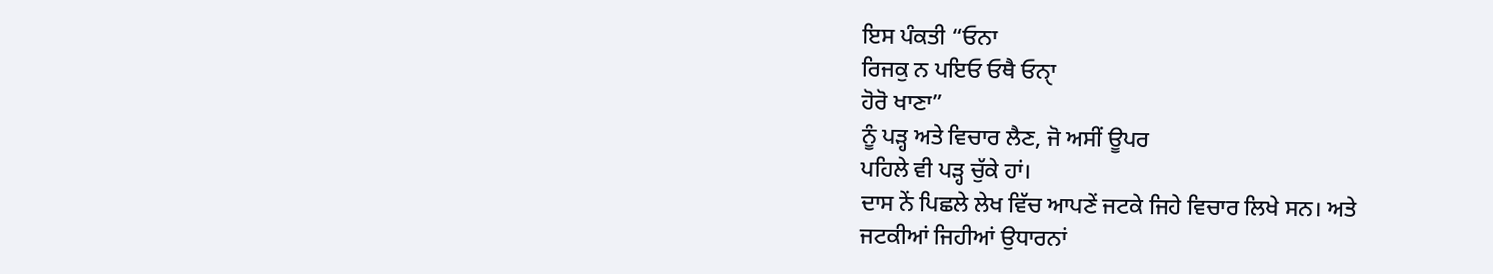ਇਸ ਪੰਕਤੀ “ਓਨਾ
ਰਿਜਕੁ ਨ ਪਇਓ ਓਥੈ ਓਨਾੑ
ਹੋਰੋ ਖਾਣਾ”
ਨੂੰ ਪੜ੍ਹ ਅਤੇ ਵਿਚਾਰ ਲੈਣ, ਜੋ ਅਸੀਂ ਊਪਰ
ਪਹਿਲੇ ਵੀ ਪੜ੍ਹ ਚੁੱਕੇ ਹਾਂ।
ਦਾਸ ਨੇਂ ਪਿਛਲੇ ਲੇਖ ਵਿੱਚ ਆਪਣੇਂ ਜਟਕੇ ਜਿਹੇ ਵਿਚਾਰ ਲਿਖੇ ਸਨ। ਅਤੇ
ਜਟਕੀਆਂ ਜਿਹੀਆਂ ਉਧਾਰਨਾਂ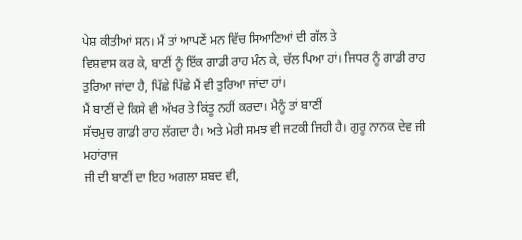ਪੇਸ਼ ਕੀਤੀਆਂ ਸਨ। ਮੈਂ ਤਾਂ ਆਪਣੇਂ ਮਨ ਵਿੱਚ ਸਿਆਣਿਆਂ ਦੀ ਗੱਲ ਤੇ
ਵਿਸ਼ਵਾਸ ਕਰ ਕੇ, ਬਾਣੀਂ ਨੂੰ ਇੱਕ ਗਾਡੀ ਰਾਹ ਮੰਨ ਕੇ, ਚੱਲ ਪਿਆ ਹਾਂ। ਜਿਧਰ ਨੂੰ ਗਾਡੀ ਰਾਹ
ਤੁਰਿਆ ਜਾਂਦਾ ਹੈ, ਪਿੱਛੇ ਪਿੱਛੇ ਮੈਂ ਵੀ ਤੁਰਿਆ ਜਾਂਦਾ ਹਾਂ।
ਮੈਂ ਬਾਣੀਂ ਦੇ ਕਿਸੇ ਵੀ ਅੱਖਰ ਤੇ ਕਿਂਤੂ ਨਹੀਂ ਕਰਦਾ। ਮੈਨੂੰ ਤਾਂ ਬਾਣੀਂ
ਸੱਚਮੁਚ ਗਾਡੀ ਰਾਹ ਲੱਗਦਾ ਹੈ। ਅਤੇ ਮੇਰੀ ਸਮਝ ਵੀ ਜਟਕੀ ਜਿਹੀ ਹੈ। ਗੁਰੂ ਨਾਨਕ ਦੇਵ ਜੀ ਮਹਾਂਰਾਜ
ਜੀ ਦੀ ਬਾਣੀਂ ਦਾ ਇਹ ਅਗਲਾ ਸ਼ਬਦ ਵੀ,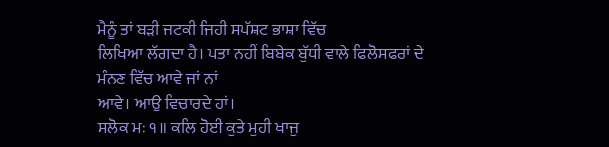ਮੈਨੂੰ ਤਾਂ ਬੜੀ ਜਟਕੀ ਜਿਹੀ ਸਪੱਸ਼ਟ ਭਾਸ਼ਾ ਵਿੱਚ
ਲਿਖਿਆ ਲੱਗਦਾ ਹੈ। ਪਤਾ ਨਹੀਂ ਬਿਬੇਕ ਬੁੱਧੀ ਵਾਲੇ ਫਿਲੋਸਫਰਾਂ ਦੇ ਮੰਨਣ ਵਿੱਚ ਆਵੇ ਜਾਂ ਨਾਂ
ਆਵੇ। ਆਉ ਵਿਚਾਰਦੇ ਹਾਂ।
ਸਲੋਕ ਮਃ ੧॥ ਕਲਿ ਹੋਈ ਕੁਤੇ ਮੁਹੀ ਖਾਜੁ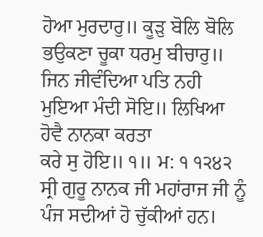ਹੋਆ ਮੁਰਦਾਰੁ॥ ਕੂੜੁ ਬੋਲਿ ਬੋਲਿ
ਭਉਕਣਾ ਚੂਕਾ ਧਰਮੁ ਬੀਚਾਰੁ॥ ਜਿਨ ਜੀਵੰਦਿਆ ਪਤਿ ਨਹੀ ਮੁਇਆ ਮੰਦੀ ਸੋਇ॥ ਲਿਖਿਆ ਹੋਵੈ ਨਾਨਕਾ ਕਰਤਾ
ਕਰੇ ਸੁ ਹੋਇ॥ ੧॥ ਮ: ੧ ੧੨੪੨
ਸ੍ਰੀ ਗੁਰੂ ਨਾਨਕ ਜੀ ਮਹਾਂਰਾਜ ਜੀ ਨੂੰ ਪੰਜ ਸਦੀਆਂ ਹੋ ਚੁੱਕੀਆਂ ਹਨ।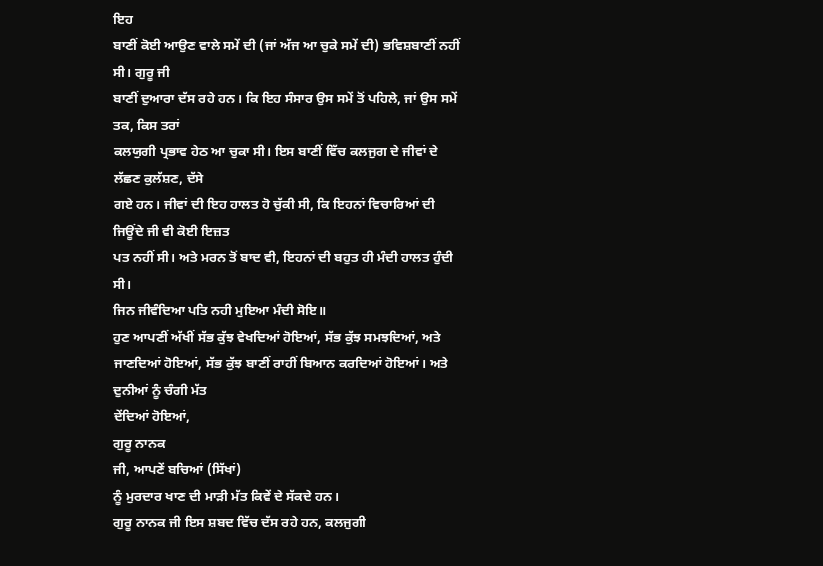ਇਹ
ਬਾਣੀਂ ਕੋਈ ਆਉਣ ਵਾਲੇ ਸਮੇਂ ਦੀ (ਜਾਂ ਅੱਜ ਆ ਚੁਕੇ ਸਮੇਂ ਦੀ) ਭਵਿਸ਼ਬਾਣੀਂ ਨਹੀਂ ਸੀ। ਗੁਰੂ ਜੀ
ਬਾਣੀਂ ਦੁਆਰਾ ਦੱਸ ਰਹੇ ਹਨ। ਕਿ ਇਹ ਸੰਸਾਰ ਉਸ ਸਮੇਂ ਤੋਂ ਪਹਿਲੇ, ਜਾਂ ਉਸ ਸਮੇਂ ਤਕ, ਕਿਸ ਤਰਾਂ
ਕਲਯੁਗੀ ਪ੍ਰਭਾਵ ਹੇਠ ਆ ਚੁਕਾ ਸੀ। ਇਸ ਬਾਣੀਂ ਵਿੱਚ ਕਲਜੁਗ ਦੇ ਜੀਵਾਂ ਦੇ ਲੱਛਣ ਕੁਲੱਸ਼ਣ, ਦੱਸੇ
ਗਏ ਹਨ। ਜੀਵਾਂ ਦੀ ਇਹ ਹਾਲਤ ਹੋ ਚੁੱਕੀ ਸੀ, ਕਿ ਇਹਨਾਂ ਵਿਚਾਰਿਆਂ ਦੀ ਜਿਊਂਦੇ ਜੀ ਵੀ ਕੋਈ ਇਜ਼ਤ
ਪਤ ਨਹੀਂ ਸੀ। ਅਤੇ ਮਰਨ ਤੋਂ ਬਾਦ ਵੀ, ਇਹਨਾਂ ਦੀ ਬਹੁਤ ਹੀ ਮੰਦੀ ਹਾਲਤ ਹੁੰਦੀ ਸੀ।
ਜਿਨ ਜੀਵੰਦਿਆ ਪਤਿ ਨਹੀ ਮੁਇਆ ਮੰਦੀ ਸੋਇ॥
ਹੁਣ ਆਪਣੀਂ ਅੱਖੀਂ ਸੱਭ ਕੁੱਝ ਵੇਖਦਿਆਂ ਹੋਇਆਂ, ਸੱਭ ਕੁੱਝ ਸਮਝਦਿਆਂ, ਅਤੇ
ਜਾਣਦਿਆਂ ਹੋਇਆਂ, ਸੱਭ ਕੁੱਝ ਬਾਣੀਂ ਰਾਹੀਂ ਬਿਆਨ ਕਰਦਿਆਂ ਹੋਇਆਂ। ਅਤੇ ਦੁਨੀਆਂ ਨੂੰ ਚੰਗੀ ਮੱਤ
ਦੇਂਦਿਆਂ ਹੋਇਆਂ,
ਗੁਰੂ ਨਾਨਕ
ਜੀ, ਆਪਣੇਂ ਬਚਿਆਂ (ਸਿੱਖਾਂ)
ਨੂੰ ਮੁਰਦਾਰ ਖਾਣ ਦੀ ਮਾੜੀ ਮੱਤ ਕਿਵੇਂ ਦੇ ਸੱਕਦੇ ਹਨ।
ਗੁਰੂ ਨਾਨਕ ਜੀ ਇਸ ਸ਼ਬਦ ਵਿੱਚ ਦੱਸ ਰਹੇ ਹਨ, ਕਲਜੁਗੀ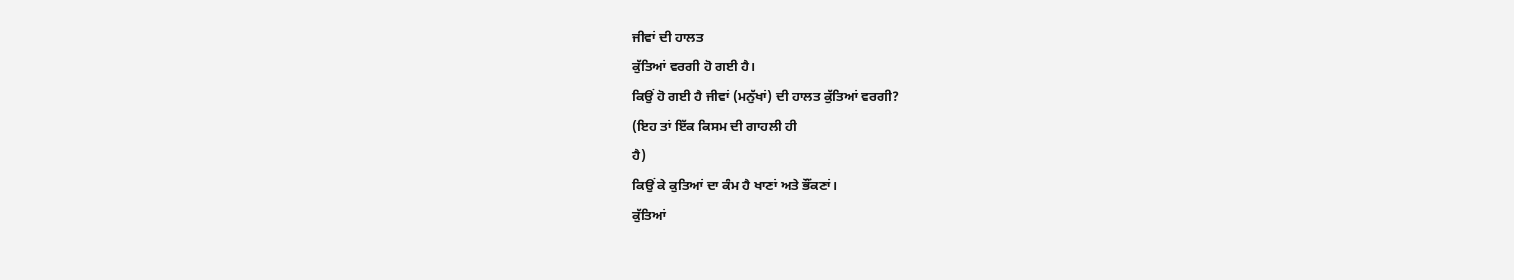ਜੀਵਾਂ ਦੀ ਹਾਲਤ
ਕੁੱਤਿਆਂ ਵਰਗੀ ਹੋ ਗਈ ਹੈ।
ਕਿਉਂ ਹੋ ਗਈ ਹੈ ਜੀਵਾਂ (ਮਨੁੱਖਾਂ) ਦੀ ਹਾਲਤ ਕੁੱਤਿਆਂ ਵਰਗੀ?
(ਇਹ ਤਾਂ ਇੱਕ ਕਿਸਮ ਦੀ ਗਾਹਲੀ ਹੀ
ਹੈ)
ਕਿਉਂ ਕੇ ਕੁਤਿਆਂ ਦਾ ਕੰਮ ਹੈ ਖਾਣਾਂ ਅਤੇ ਭੌਂਕਣਾਂ।
ਕੁੱਤਿਆਂ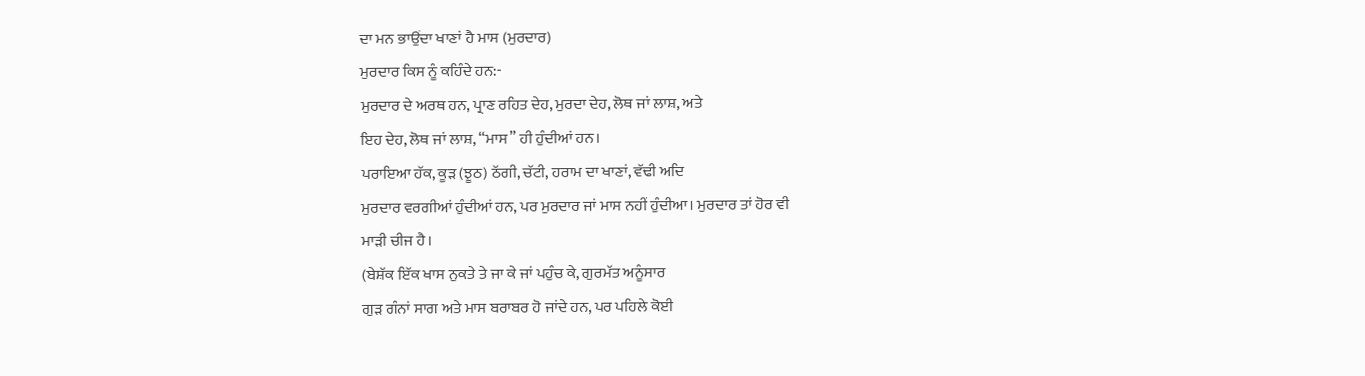ਦਾ ਮਨ ਭਾਉਂਦਾ ਖਾਣਾਂ ਹੈ ਮਾਸ (ਮੁਰਦਾਰ)
ਮੁਰਦਾਰ ਕਿਸ ਨੂੰ ਕਹਿੰਦੇ ਹਨ:-
ਮੁਰਦਾਰ ਦੇ ਅਰਥ ਹਨ, ਪ੍ਰਾਣ ਰਹਿਤ ਦੇਹ, ਮੁਰਦਾ ਦੇਹ, ਲੋਥ ਜਾਂ ਲਾਸ਼, ਅਤੇ
ਇਹ ਦੇਹ, ਲੋਥ ਜਾਂ ਲਾਸ਼, “ਮਾਸ” ਹੀ ਹੁੰਦੀਆਂ ਹਨ।
ਪਰਾਇਆ ਹੱਕ, ਕੂੜ (ਝੂਠ) ਠੱਗੀ, ਚੱਟੀ, ਹਰਾਮ ਦਾ ਖਾਣਾਂ, ਵੱਢੀ ਅਦਿ
ਮੁਰਦਾਰ ਵਰਗੀਆਂ ਹੁੰਦੀਆਂ ਹਨ, ਪਰ ਮੁਰਦਾਰ ਜਾਂ ਮਾਸ ਨਹੀਂ ਹੁੰਦੀਆ। ਮੁਰਦਾਰ ਤਾਂ ਹੋਰ ਵੀ
ਮਾੜੀ ਚੀਜ ਹੈ।
(ਬੇਸ਼ੱਕ ਇੱਕ ਖਾਸ ਨੁਕਤੇ ਤੇ ਜਾ ਕੇ ਜਾਂ ਪਹੁੰਚ ਕੇ, ਗੁਰਮੱਤ ਅਨੂੰਸਾਰ
ਗੁੜ ਗੰਨਾਂ ਸਾਗ ਅਤੇ ਮਾਸ ਬਰਾਬਰ ਹੋ ਜਾਂਦੇ ਹਨ, ਪਰ ਪਹਿਲੇ ਕੋਈ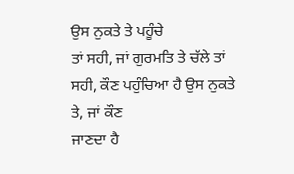ਉਸ ਨੁਕਤੇ ਤੇ ਪਹੂੰਚੇ
ਤਾਂ ਸਹੀ, ਜਾਂ ਗੁਰਮਤਿ ਤੇ ਚੱਲੇ ਤਾਂ ਸਹੀ, ਕੌਣ ਪਹੁੰਚਿਆ ਹੈ ਉਸ ਨੁਕਤੇ ਤੇ, ਜਾਂ ਕੌਣ
ਜਾਣਦਾ ਹੈ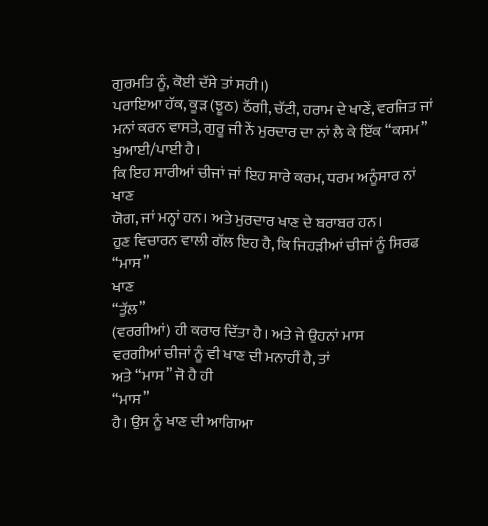ਗੁਰਮਤਿ ਨੂੰ, ਕੋਈ ਦੱਸੇ ਤਾਂ ਸਹੀ।)
ਪਰਾਇਆ ਹੱਕ, ਕੂੜ (ਝੂਠ) ਠੱਗੀ, ਚੱਟੀ, ਹਰਾਮ ਦੇ ਖਾਣੇਂ, ਵਰਜਿਤ ਜਾਂ
ਮਨਾਂ ਕਰਨ ਵਾਸਤੇ, ਗੁਰੂ ਜੀ ਨੇਂ ਮੁਰਦਾਰ ਦਾ ਨਾਂ ਲੈ ਕੇ ਇੱਕ “ਕਸਮ” ਖੁਆਈ/ਪਾਈ ਹੈ।
ਕਿ ਇਹ ਸਾਰੀਆਂ ਚੀਜਾਂ ਜਾਂ ਇਹ ਸਾਰੇ ਕਰਮ, ਧਰਮ ਅਨੂੰਸਾਰ ਨਾਂ ਖਾਣ
ਯੋਗ, ਜਾਂ ਮਨ੍ਹਾਂ ਹਨ। ਅਤੇ ਮੁਰਦਾਰ ਖਾਣ ਦੇ ਬਰਾਬਰ ਹਨ।
ਹੁਣ ਵਿਚਾਰਨ ਵਾਲੀ ਗੱਲ ਇਹ ਹੈ, ਕਿ ਜਿਹੜੀਆਂ ਚੀਜਾਂ ਨੂੰ ਸਿਰਫ
“ਮਾਸ”
ਖਾਣ
“ਤੁੱਲ”
(ਵਰਗੀਆਂ) ਹੀ ਕਰਾਰ ਦਿੱਤਾ ਹੈ। ਅਤੇ ਜੇ ਉਹਨਾਂ ਮਾਸ
ਵਰਗੀਆਂ ਚੀਜਾਂ ਨੂੰ ਵੀ ਖਾਣ ਦੀ ਮਨਾਹੀਂ ਹੈ, ਤਾਂ
ਅਤੇ “ਮਾਸ” ਜੋ ਹੈ ਹੀ
“ਮਾਸ”
ਹੈ। ਉਸ ਨੂੰ ਖਾਣ ਦੀ ਆਗਿਆ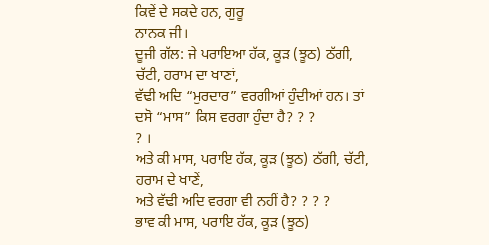ਕਿਵੇਂ ਦੇ ਸਕਦੇ ਹਨ, ਗੁਰੂ
ਨਾਨਕ ਜੀ।
ਦੂਜੀ ਗੱਲ: ਜੇ ਪਰਾਇਆ ਹੱਕ, ਕੂੜ (ਝੂਠ) ਠੱਗੀ, ਚੱਟੀ, ਹਰਾਮ ਦਾ ਖਾਣਾਂ,
ਵੱਢੀ ਅਦਿ “ਮੁਰਦਾਰ” ਵਰਗੀਆਂ ਹੁੰਦੀਆਂ ਹਨ। ਤਾਂ ਦਸੋ “ਮਾਸ” ਕਿਸ ਵਰਗਾ ਹੁੰਦਾ ਹੈ? ? ?
? ।
ਅਤੇ ਕੀ ਮਾਸ, ਪਰਾਇ ਹੱਕ, ਕੂੜ (ਝੂਠ) ਠੱਗੀ, ਚੱਟੀ, ਹਰਾਮ ਦੇ ਖਾਣੇਂ,
ਅਤੇ ਵੱਢੀ ਅਦਿ ਵਰਗਾ ਵੀ ਨਹੀਂ ਹੈ? ? ? ?
ਭਾਵ ਕੀ ਮਾਸ, ਪਰਾਇ ਹੱਕ, ਕੂੜ (ਝੂਠ)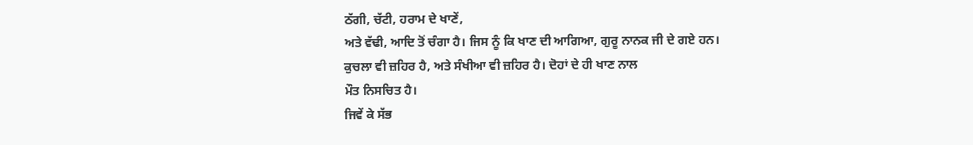ਠੱਗੀ, ਚੱਟੀ, ਹਰਾਮ ਦੇ ਖਾਣੇਂ,
ਅਤੇ ਵੱਢੀ, ਆਦਿ ਤੋਂ ਚੰਗਾ ਹੈ। ਜਿਸ ਨੂੰ ਕਿ ਖਾਣ ਦੀ ਆਗਿਆ, ਗੁਰੂ ਨਾਨਕ ਜੀ ਦੇ ਗਏ ਹਨ।
ਕੁਚਲਾ ਵੀ ਜ਼ਹਿਰ ਹੈ, ਅਤੇ ਸੰਖੀਆ ਵੀ ਜ਼ਹਿਰ ਹੈ। ਦੋਹਾਂ ਦੇ ਹੀ ਖਾਣ ਨਾਲ
ਮੌਤ ਨਿਸਚਿਤ ਹੈ।
ਜਿਵੇਂ ਕੇ ਸੱਭ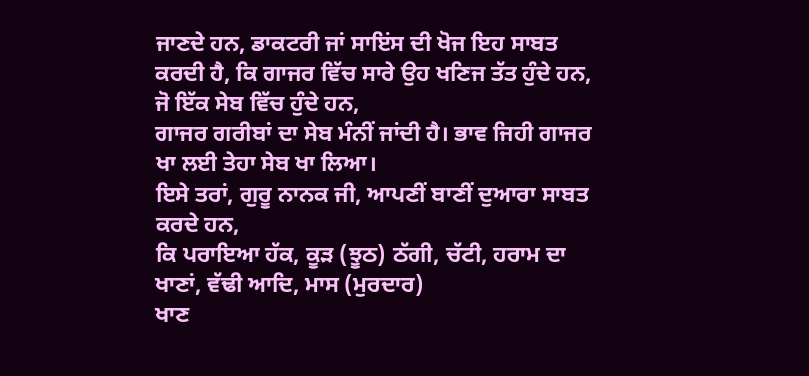ਜਾਣਦੇ ਹਨ, ਡਾਕਟਰੀ ਜਾਂ ਸਾਇਂਸ ਦੀ ਖੋਜ ਇਹ ਸਾਬਤ
ਕਰਦੀ ਹੈ, ਕਿ ਗਾਜਰ ਵਿੱਚ ਸਾਰੇ ਉਹ ਖਣਿਜ ਤੱਤ ਹੁੰਦੇ ਹਨ, ਜੋ ਇੱਕ ਸੇਬ ਵਿੱਚ ਹੁੰਦੇ ਹਨ,
ਗਾਜਰ ਗਰੀਬਾਂ ਦਾ ਸੇਬ ਮੰਨੀਂ ਜਾਂਦੀ ਹੈ। ਭਾਵ ਜਿਹੀ ਗਾਜਰ ਖਾ ਲਈ ਤੇਹਾ ਸੇਬ ਖਾ ਲਿਆ।
ਇਸੇ ਤਰਾਂ, ਗੁਰੂ ਨਾਨਕ ਜੀ, ਆਪਣੀਂ ਬਾਣੀਂ ਦੁਆਰਾ ਸਾਬਤ ਕਰਦੇ ਹਨ,
ਕਿ ਪਰਾਇਆ ਹੱਕ, ਕੂੜ (ਝੂਠ) ਠੱਗੀ, ਚੱਟੀ, ਹਰਾਮ ਦਾ ਖਾਣਾਂ, ਵੱਢੀ ਆਦਿ, ਮਾਸ (ਮੁਰਦਾਰ)
ਖਾਣ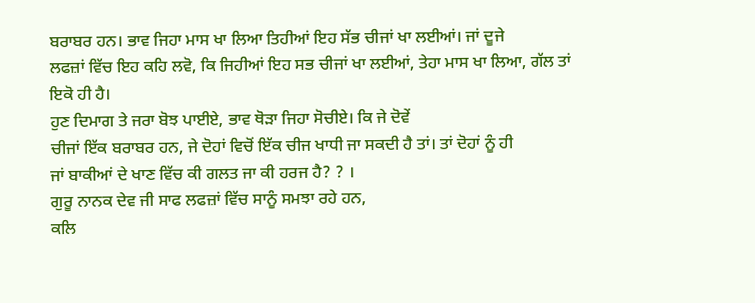ਬਰਾਬਰ ਹਨ। ਭਾਵ ਜਿਹਾ ਮਾਸ ਖਾ ਲਿਆ ਤਿਹੀਆਂ ਇਹ ਸੱਭ ਚੀਜਾਂ ਖਾ ਲਈਆਂ। ਜਾਂ ਦੂਜੇ
ਲਫਜ਼ਾਂ ਵਿੱਚ ਇਹ ਕਹਿ ਲਵੋ, ਕਿ ਜਿਹੀਆਂ ਇਹ ਸਭ ਚੀਜਾਂ ਖਾ ਲਈਆਂ, ਤੇਹਾ ਮਾਸ ਖਾ ਲਿਆ, ਗੱਲ ਤਾਂ
ਇਕੋ ਹੀ ਹੈ।
ਹੁਣ ਦਿਮਾਗ ਤੇ ਜਰਾ ਬੋਝ ਪਾਈਏ, ਭਾਵ ਥੋੜਾ ਜਿਹਾ ਸੋਚੀਏ। ਕਿ ਜੇ ਦੋਵੇਂ
ਚੀਜਾਂ ਇੱਕ ਬਰਾਬਰ ਹਨ, ਜੇ ਦੋਹਾਂ ਵਿਚੋਂ ਇੱਕ ਚੀਜ ਖਾਧੀ ਜਾ ਸਕਦੀ ਹੈ ਤਾਂ। ਤਾਂ ਦੋਹਾਂ ਨੂੰ ਹੀ
ਜਾਂ ਬਾਕੀਆਂ ਦੇ ਖਾਣ ਵਿੱਚ ਕੀ ਗਲਤ ਜਾ ਕੀ ਹਰਜ ਹੈ? ? ।
ਗੁਰੂ ਨਾਨਕ ਦੇਵ ਜੀ ਸਾਫ ਲਫਜ਼ਾਂ ਵਿੱਚ ਸਾਨੂੰ ਸਮਝਾ ਰਹੇ ਹਨ,
ਕਲਿ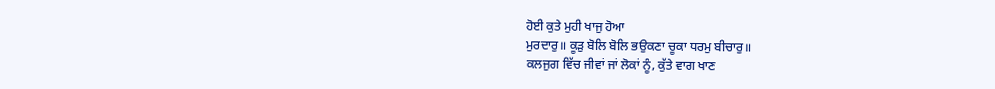ਹੋਈ ਕੁਤੇ ਮੁਹੀ ਖਾਜੁ ਹੋਆ
ਮੁਰਦਾਰੁ॥ ਕੂੜੁ ਬੋਲਿ ਬੋਲਿ ਭਉਕਣਾ ਚੂਕਾ ਧਰਮੁ ਬੀਚਾਰੁ॥
ਕਲਜੁਗ ਵਿੱਚ ਜੀਵਾਂ ਜਾਂ ਲੋਕਾਂ ਨੂੰ, ਕੁੱਤੇ ਵਾਗ ਖਾਣ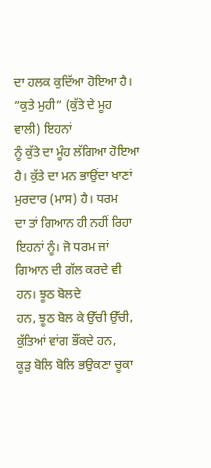ਦਾ ਹਲਕ ਕੁਦਿੱਆ ਹੋਇਆ ਹੈ।
“ਕੁਤੇ ਮੁਹੀ” (ਕੁੱਤੇ ਦੇ ਮੂਹ ਵਾਲੀ) ਇਹਨਾਂ
ਨੂੰ ਕੁੱਤੇ ਦਾ ਮੂੰਹ ਲੱਗਿਆ ਹੋਇਆ ਹੈ। ਕੁੱਤੇ ਦਾ ਮਨ ਭਾਉਂਦਾ ਖਾਣਾਂ ਮੁਰਦਾਰ (ਮਾਸ) ਹੈ। ਧਰਮ
ਦਾ ਤਾਂ ਗਿਆਨ ਹੀ ਨਹੀਂ ਰਿਹਾ ਇਹਨਾਂ ਨੂੰ। ਜੋ ਧਰਮ ਜਾਂ ਗਿਆਨ ਦੀ ਗੱਲ ਕਰਦੇ ਵੀ ਹਨ। ਝੂਠ ਬੋਲਦੇ
ਹਨ, ਝੂਠ ਬੋਲ ਕੇ ਉੱਚੀ ਉੱਚੀ, ਕੁੱਤਿਆਂ ਵਾਂਗ ਭੌਂਕਦੇ ਹਨ,
ਕੂੜੁ ਬੋਲਿ ਬੋਲਿ ਭਉਕਣਾ ਚੂਕਾ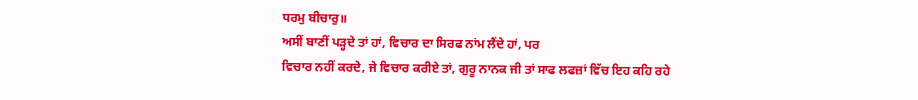ਧਰਮੁ ਬੀਚਾਰੁ॥
ਅਸੀਂ ਬਾਣੀਂ ਪੜ੍ਹਦੇ ਤਾਂ ਹਾਂ, ਵਿਚਾਰ ਦਾ ਸਿਰਫ ਨਾਂਮ ਲੈਂਦੇ ਹਾਂ, ਪਰ
ਵਿਚਾਰ ਨਹੀਂ ਕਰਦੇ, ਜੇ ਵਿਚਾਰ ਕਰੀਏ ਤਾਂ, ਗੁਰੂ ਨਾਨਕ ਜੀ ਤਾਂ ਸਾਫ ਲਫਜ਼ਾਂ ਵਿੱਚ ਇਹ ਕਹਿ ਰਹੇ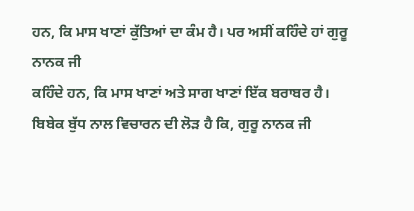ਹਨ, ਕਿ ਮਾਸ ਖਾਣਾਂ ਕੁੱਤਿਆਂ ਦਾ ਕੰਮ ਹੈ। ਪਰ ਅਸੀਂ ਕਹਿੰਦੇ ਹਾਂ ਗੁਰੂ ਨਾਨਕ ਜੀ
ਕਹਿੰਦੇ ਹਨ, ਕਿ ਮਾਸ ਖਾਣਾਂ ਅਤੇ ਸਾਗ ਖਾਣਾਂ ਇੱਕ ਬਰਾਬਰ ਹੈ।
ਬਿਬੇਕ ਬੁੱਧ ਨਾਲ ਵਿਚਾਰਨ ਦੀ ਲੋੜ ਹੈ ਕਿ, ਗੁਰੂ ਨਾਨਕ ਜੀ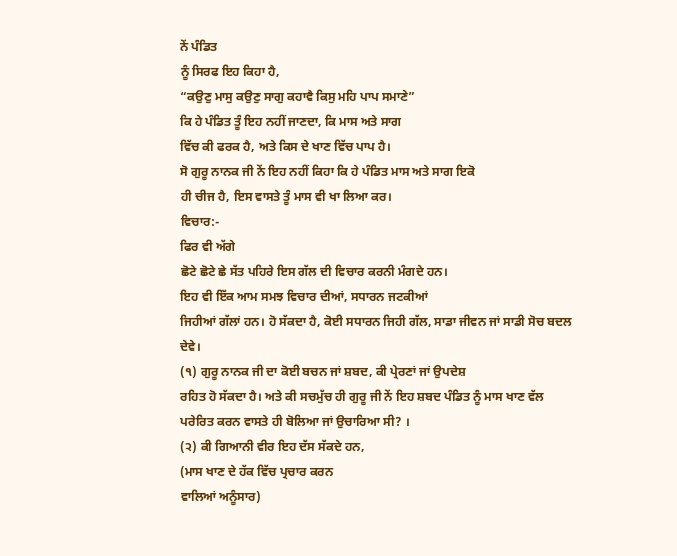ਨੇਂ ਪੰਡਿਤ
ਨੂੰ ਸਿਰਫ ਇਹ ਕਿਹਾ ਹੈ,
“ਕਉਣੁ ਮਾਸੁ ਕਉਣੁ ਸਾਗੁ ਕਹਾਵੈ ਕਿਸੁ ਮਹਿ ਪਾਪ ਸਮਾਣੇ”
ਕਿ ਹੇ ਪੰਡਿਤ ਤੂੰ ਇਹ ਨਹੀਂ ਜਾਣਦਾ, ਕਿ ਮਾਸ ਅਤੇ ਸਾਗ
ਵਿੱਚ ਕੀ ਫਰਕ ਹੈ, ਅਤੇ ਕਿਸ ਦੇ ਖਾਣ ਵਿੱਚ ਪਾਪ ਹੈ।
ਸੋ ਗੁਰੂ ਨਾਨਕ ਜੀ ਨੇਂ ਇਹ ਨਹੀਂ ਕਿਹਾ ਕਿ ਹੇ ਪੰਡਿਤ ਮਾਸ ਅਤੇ ਸਾਗ ਇਕੋ
ਹੀ ਚੀਜ ਹੈ, ਇਸ ਵਾਸਤੇ ਤੂੰ ਮਾਸ ਵੀ ਖਾ ਲਿਆ ਕਰ।
ਵਿਚਾਰ:-
ਫਿਰ ਵੀ ਅੱਗੇ
ਛੋਟੇ ਛੋਟੇ ਛੇ ਸੱਤ ਪਹਿਰੇ ਇਸ ਗੱਲ ਦੀ ਵਿਚਾਰ ਕਰਨੀ ਮੰਗਦੇ ਹਨ।
ਇਹ ਵੀ ਇੱਕ ਆਮ ਸਮਝ ਵਿਚਾਰ ਦੀਆਂ, ਸਧਾਰਨ ਜਟਕੀਆਂ
ਜਿਹੀਆਂ ਗੱਲਾਂ ਹਨ। ਹੋ ਸੱਕਦਾ ਹੈ, ਕੋਈ ਸਧਾਰਨ ਜਿਹੀ ਗੱਲ, ਸਾਡਾ ਜੀਵਨ ਜਾਂ ਸਾਡੀ ਸੋਚ ਬਦਲ
ਦੇਵੇ।
(੧) ਗੁਰੂ ਨਾਨਕ ਜੀ ਦਾ ਕੋਈ ਬਚਨ ਜਾਂ ਸ਼ਬਦ, ਕੀ ਪ੍ਰੇਰਣਾਂ ਜਾਂ ਉਪਦੇਸ਼
ਰਹਿਤ ਹੋ ਸੱਕਦਾ ਹੈ। ਅਤੇ ਕੀ ਸਚਮੁੱਚ ਹੀ ਗੁਰੂ ਜੀ ਨੇਂ ਇਹ ਸ਼ਬਦ ਪੰਡਿਤ ਨੂੰ ਮਾਸ ਖਾਣ ਵੱਲ
ਪਰੇਰਿਤ ਕਰਨ ਵਾਸਤੇ ਹੀ ਬੋਲਿਆ ਜਾਂ ਉਚਾਰਿਆ ਸੀ? ।
(੨) ਕੀ ਗਿਆਨੀ ਵੀਰ ਇਹ ਦੱਸ ਸੱਕਦੇ ਹਨ,
(ਮਾਸ ਖਾਣ ਦੇ ਹੱਕ ਵਿੱਚ ਪ੍ਰਚਾਰ ਕਰਨ
ਵਾਲਿਆਂ ਅਨੂੰਸਾਰ)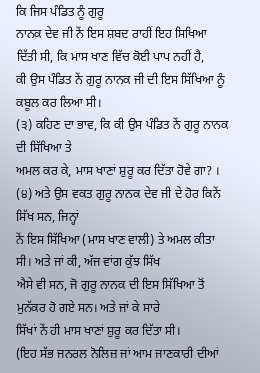ਕਿ ਜਿਸ ਪੰਡਿਤ ਨੂੰ ਗੁਰੂ
ਨਾਨਕ ਦੇਵ ਜੀ ਨੇਂ ਇਸ ਸ਼ਬਦ ਰਾਹੀਂ ਇਹ ਸਿਖਿਆ ਦਿੱਤੀ ਸੀ, ਕਿ ਮਾਸ ਖਾਣ ਵਿੱਚ ਕੋਈ ਪਾਪ ਨਹੀਂ ਹੈ,
ਕੀ ਉਸ ਪੰਡਿਤ ਨੇਂ ਗੁਰੂ ਨਾਨਕ ਜੀ ਦੀ ਇਸ ਸਿੱਖਿਆ ਨੂੰ ਕਬੂਲ ਕਰ ਲਿਆ ਸੀ।
(੩) ਕਹਿਣ ਦਾ ਭਾਵ, ਕਿ ਕੀ ਉਸ ਪੰਡਿਤ ਨੇਂ ਗੁਰੂ ਨਾਨਕ ਦੀ ਸਿੱਖਿਆ ਤੇ
ਅਮਲ ਕਰ ਕੇ, ਮਾਸ ਖਾਣਾਂ ਸ਼ੁਰੂ ਕਰ ਦਿੱਤਾ ਹੋਵੇ ਗਾ? ।
(੪) ਅਤੇ ਉਸ ਵਕਤ ਗੁਰੂ ਨਾਨਕ ਦੇਵ ਜੀ ਦੇ ਹੋਰ ਕਿਨੇਂ ਸਿੱਖ ਸਨ, ਜਿਨ੍ਹਾਂ
ਨੇਂ ਇਸ ਸਿੱਖਿਆ (ਮਾਸ ਖਾਣ ਵਾਲੀ) ਤੇ ਅਮਲ ਕੀਤਾ ਸੀ। ਅਤੇ ਜਾਂ ਕੀ, ਅੱਜ ਵਾਂਗ ਕੁੱਝ ਸਿੱਖ
ਐਸੇ ਵੀ ਸਨ, ਜੋ ਗੁਰੂ ਨਾਨਕ ਦੀ ਇਸ ਸਿੱਖਿਆ ਤੋਂ ਮੁਨੱਕਰ ਹੋ ਗਏ ਸਨ। ਅਤੇ ਜਾਂ ਕੇ ਸਾਰੇ
ਸਿੱਖਾਂ ਨੇਂ ਹੀ ਮਾਸ ਖਾਣਾਂ ਸ਼ੁਰੂ ਕਰ ਦਿੱਤਾ ਸੀ।
(ਇਹ ਸੱਭ ਜਨਰਲ ਨੋਲਿਜ਼ ਜਾਂ ਆਮ ਜਾਣਕਾਰੀ ਦੀਆਂ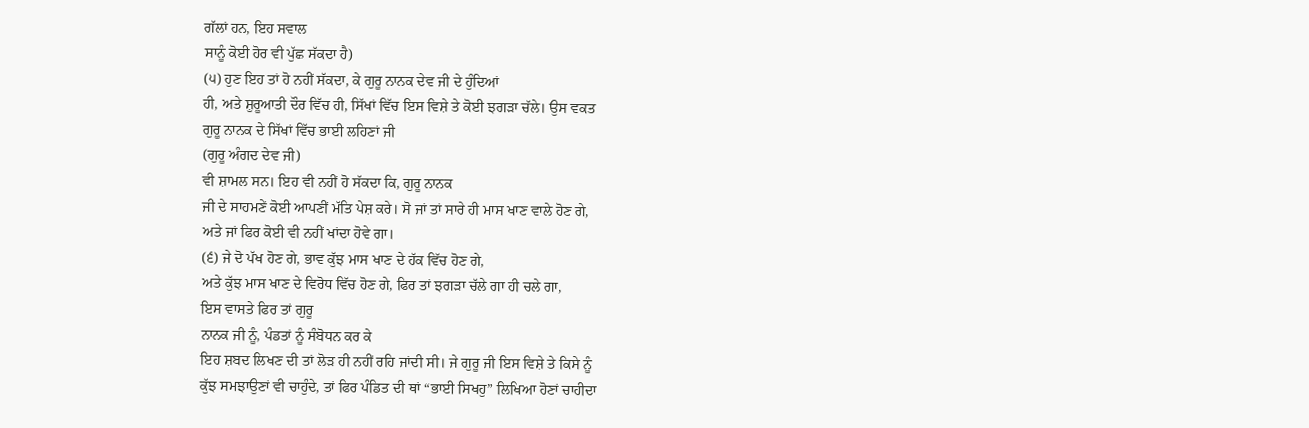ਗੱਲਾਂ ਹਨ, ਇਹ ਸਵਾਲ
ਸਾਨੂੰ ਕੋਈ ਹੋਰ ਵੀ ਪੁੱਛ ਸੱਕਦਾ ਹੈ)
(੫) ਹੁਣ ਇਹ ਤਾਂ ਹੋ ਨਹੀਂ ਸੱਕਦਾ, ਕੇ ਗੁਰੂ ਨਾਨਕ ਦੇਵ ਜੀ ਦੇ ਹੁੰਦਿਆਂ
ਹੀ, ਅਤੇ ਸ਼ੁਰੂਆਤੀ ਦੌਰ ਵਿੱਚ ਹੀ, ਸਿੱਖਾਂ ਵਿੱਚ ਇਸ ਵਿਸ਼ੇ ਤੇ ਕੋਈ ਝਗੜਾ ਚੱਲੇ। ਉਸ ਵਕਤ
ਗੁਰੂ ਨਾਨਕ ਦੇ ਸਿੱਖਾਂ ਵਿੱਚ ਭਾਈ ਲਹਿਣਾਂ ਜੀ
(ਗੁਰੂ ਅੰਗਦ ਦੇਵ ਜੀ)
ਵੀ ਸ਼ਾਮਲ ਸਨ। ਇਹ ਵੀ ਨਹੀਂ ਹੋ ਸੱਕਦਾ ਕਿ, ਗੁਰੂ ਨਾਨਕ
ਜੀ ਦੇ ਸਾਹਮਣੇਂ ਕੋਈ ਆਪਣੀਂ ਮੱਤਿ ਪੇਸ਼ ਕਰੇ। ਸੋ ਜਾਂ ਤਾਂ ਸਾਰੇ ਹੀ ਮਾਸ ਖਾਣ ਵਾਲੇ ਹੋਣ ਗੇ,
ਅਤੇ ਜਾਂ ਫਿਰ ਕੋਈ ਵੀ ਨਹੀਂ ਖਾਂਦਾ ਹੋਵੇ ਗਾ।
(੬) ਜੇ ਦੋ ਪੱਖ ਹੋਣ ਗੇ, ਭਾਵ ਕੁੱਝ ਮਾਸ ਖਾਣ ਦੇ ਹੱਕ ਵਿੱਚ ਹੋਣ ਗੇ,
ਅਤੇ ਕੁੱਝ ਮਾਸ ਖਾਣ ਦੇ ਵਿਰੋਧ ਵਿੱਚ ਹੋਣ ਗੇ, ਫਿਰ ਤਾਂ ਝਗੜਾ ਚੱਲੇ ਗਾ ਹੀ ਚਲੇ ਗਾ,
ਇਸ ਵਾਸਤੇ ਫਿਰ ਤਾਂ ਗੁਰੂ
ਨਾਨਕ ਜੀ ਨੂੰ, ਪੰਡਤਾਂ ਨੂੰ ਸੰਬੋਧਨ ਕਰ ਕੇ
ਇਹ ਸ਼ਬਦ ਲਿਖਣ ਦੀ ਤਾਂ ਲੋੜ ਹੀ ਨਹੀਂ ਰਹਿ ਜਾਂਦੀ ਸੀ। ਜੇ ਗੁਰੂ ਜੀ ਇਸ ਵਿਸ਼ੇ ਤੇ ਕਿਸੇ ਨੂੰ
ਕੁੱਝ ਸਮਝਾਉਣਾਂ ਵੀ ਚਾਹੁੰਦੇ, ਤਾਂ ਫਿਰ ਪੰਡਿਤ ਦੀ ਥਾਂ “ਭਾਈ ਸਿਖਹੁ” ਲਿਖਿਆ ਹੋਣਾਂ ਚਾਹੀਦਾ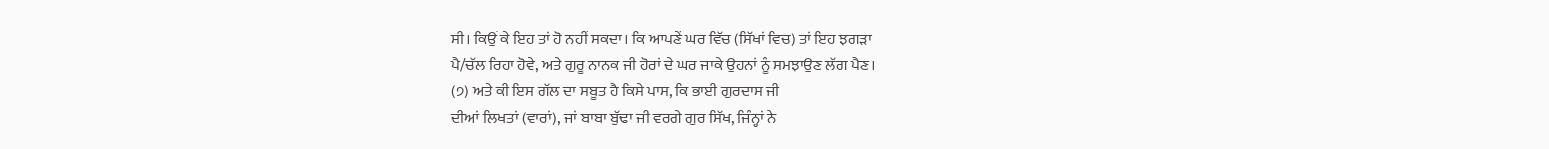ਸੀ। ਕਿਉਂ ਕੇ ਇਹ ਤਾਂ ਹੋ ਨਹੀਂ ਸਕਦਾ। ਕਿ ਆਪਣੇਂ ਘਰ ਵਿੱਚ (ਸਿੱਖਾਂ ਵਿਚ) ਤਾਂ ਇਹ ਝਗੜਾ
ਪੈ/ਚੱਲ ਰਿਹਾ ਹੋਵੇ, ਅਤੇ ਗੁਰੂ ਨਾਨਕ ਜੀ ਹੋਰਾਂ ਦੇ ਘਰ ਜਾਕੇ ਉਹਨਾਂ ਨੂੰ ਸਮਝਾਉਣ ਲੱਗ ਪੈਣ।
(੭) ਅਤੇ ਕੀ ਇਸ ਗੱਲ ਦਾ ਸਬੂਤ ਹੈ ਕਿਸੇ ਪਾਸ, ਕਿ ਭਾਈ ਗੁਰਦਾਸ ਜੀ
ਦੀਆਂ ਲਿਖਤਾਂ (ਵਾਰਾਂ), ਜਾਂ ਬਾਬਾ ਬੁੱਢਾ ਜੀ ਵਰਗੇ ਗੁਰ ਸਿੱਖ, ਜਿੰਨ੍ਹਾਂ ਨੇ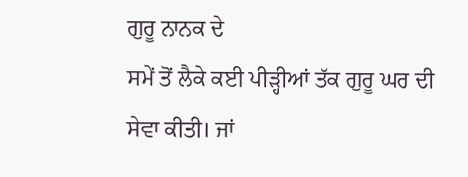ਗੁਰੂ ਨਾਨਕ ਦੇ
ਸਮੇਂ ਤੋਂ ਲੈਕੇ ਕਈ ਪੀੜ੍ਹੀਆਂ ਤੱਕ ਗੁਰੂ ਘਰ ਦੀ ਸੇਵਾ ਕੀਤੀ। ਜਾਂ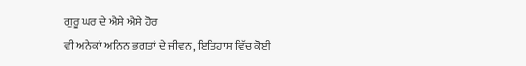ਗੁਰੂ ਘਰ ਦੇ ਐਸੇ ਐਸੇ ਹੋਰ
ਵੀ ਅਨੇਕਾਂ ਅਨਿਨ ਭਗਤਾਂ ਦੇ ਜੀਵਨ, ਇਤਿਹਾਸ ਵਿੱਚ ਕੋਈ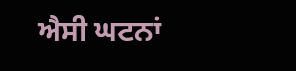ਐਸੀ ਘਟਨਾਂ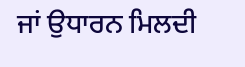ਜਾਂ ਉਧਾਰਨ ਮਿਲਦੀ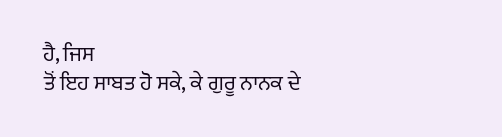ਹੈ, ਜਿਸ
ਤੋਂ ਇਹ ਸਾਬਤ ਹੋ ਸਕੇ, ਕੇ ਗੁਰੂ ਨਾਨਕ ਦੇ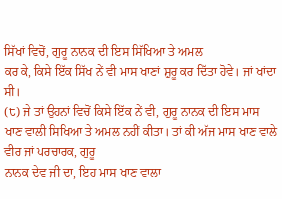ਸਿੱਖਾਂ ਵਿਚੋਂ, ਗੁਰੂ ਨਾਨਕ ਦੀ ਇਸ ਸਿੱਖਿਆ ਤੇ ਅਮਲ
ਕਰ ਕੇ, ਕਿਸੇ ਇੱਕ ਸਿੱਖ ਨੇਂ ਵੀ ਮਾਸ ਖਾਣਾਂ ਸ਼ੁਰੂ ਕਰ ਦਿੱਤਾ ਹੋਵੇ। ਜਾਂ ਖਾਂਦਾ ਸੀ।
(੮) ਜੇ ਤਾਂ ਉਹਨਾਂ ਵਿਚੋਂ ਕਿਸੇ ਇੱਕ ਨੇਂ ਵੀ, ਗੁਰੂ ਨਾਨਕ ਦੀ ਇਸ ਮਾਸ
ਖਾਣ ਵਾਲੀ ਸਿਖਿਆ ਤੇ ਅਮਲ ਨਹੀਂ ਕੀਤਾ। ਤਾਂ ਕੀ ਅੱਜ ਮਾਸ ਖਾਣ ਵਾਲੇ ਵੀਰ ਜਾਂ ਪਰਚਾਰਕ, ਗੁਰੂ
ਨਾਨਕ ਦੇਵ ਜੀ ਦਾ, ਇਹ ਮਾਸ ਖਾਣ ਵਾਲਾ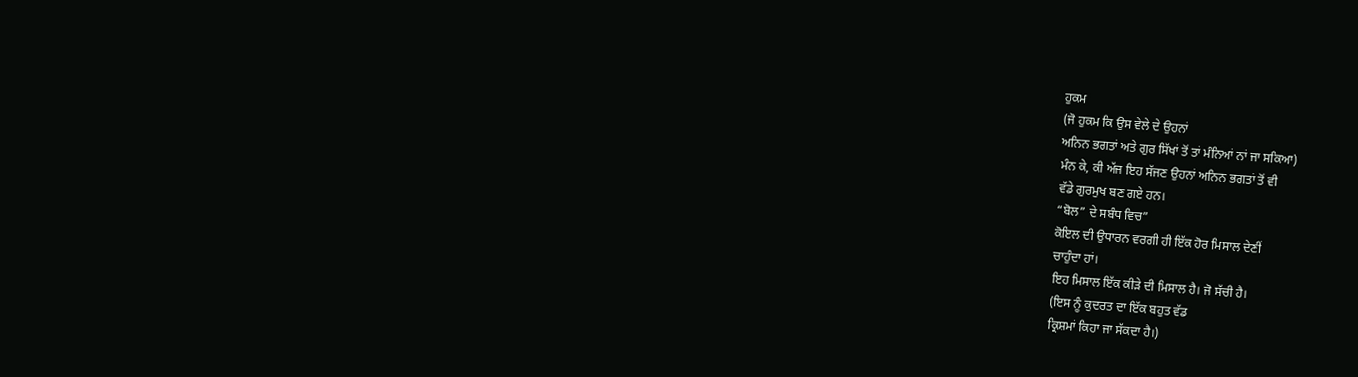ਹੁਕਮ
(ਜੋ ਹੁਕਮ ਕਿ ਉਸ ਵੇਲੇ ਦੇ ਉਹਨਾਂ
ਅਨਿਨ ਭਗਤਾਂ ਅਤੇ ਗੁਰ ਸਿੱਖਾਂ ਤੋਂ ਤਾਂ ਮੰਨਿਆਂ ਨਾਂ ਜਾ ਸਕਿਆ)
ਮੰਨ ਕੇ, ਕੀ ਅੱਜ ਇਹ ਸੱਜਣ ਉਹਨਾਂ ਅਨਿਨ ਭਗਤਾਂ ਤੋਂ ਵੀ
ਵੱਡੇ ਗੁਰਮੁਖ ਬਣ ਗਏ ਹਨ।
“ਬੋਲ” ਦੇ ਸਬੰਧ ਵਿਚ”
ਕੋਇਲ ਦੀ ਉਧਾਰਨ ਵਰਗੀ ਹੀ ਇੱਕ ਹੋਰ ਮਿਸਾਲ ਦੇਣੀਂ
ਚਾਹੁੰਦਾ ਹਾਂ।
ਇਹ ਮਿਸਾਲ ਇੱਕ ਕੀੜੇ ਦੀ ਮਿਸਾਲ ਹੈ। ਜੋ ਸੱਚੀ ਹੈ।
(ਇਸ ਨੂੰ ਕੁਦਰਤ ਦਾ ਇੱਕ ਬਹੁਤ ਵੱਡ
ਕ੍ਰਿਸ਼ਮਾਂ ਕਿਹਾ ਜਾ ਸੱਕਦਾ ਹੈ।)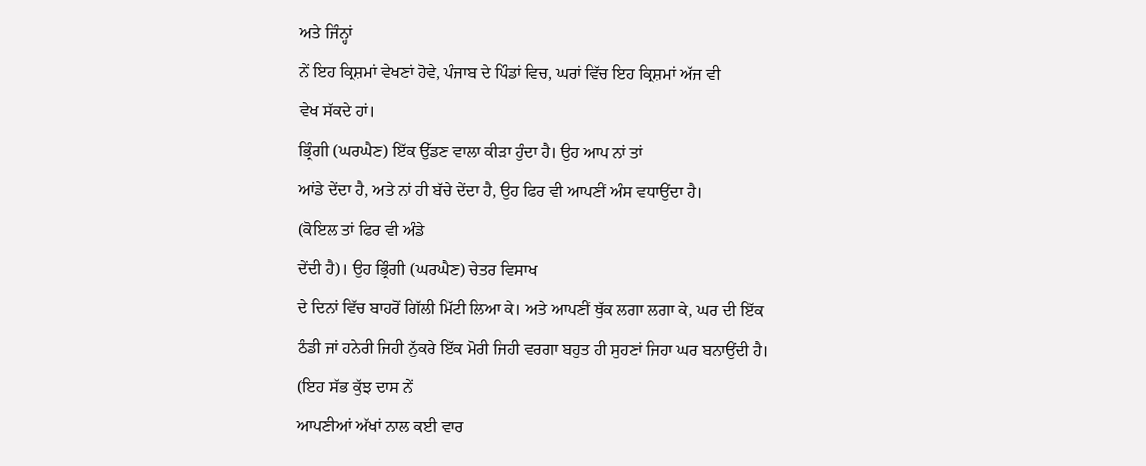ਅਤੇ ਜਿੰਨ੍ਹਾਂ
ਨੇਂ ਇਹ ਕ੍ਰਿਸ਼ਮਾਂ ਵੇਖਣਾਂ ਹੋਵੇ, ਪੰਜਾਬ ਦੇ ਪਿੰਡਾਂ ਵਿਚ, ਘਰਾਂ ਵਿੱਚ ਇਹ ਕ੍ਰਿਸ਼ਮਾਂ ਅੱਜ ਵੀ
ਵੇਖ ਸੱਕਦੇ ਹਾਂ।
ਭ੍ਰਿੰਗੀ (ਘਰਘੈਣ) ਇੱਕ ਉੱਡਣ ਵਾਲਾ ਕੀੜਾ ਹੁੰਦਾ ਹੈ। ਉਹ ਆਪ ਨਾਂ ਤਾਂ
ਆਂਡੇ ਦੇਂਦਾ ਹੈ, ਅਤੇ ਨਾਂ ਹੀ ਬੱਚੇ ਦੇਂਦਾ ਹੈ, ਉਹ ਫਿਰ ਵੀ ਆਪਣੀਂ ਅੰਸ ਵਧਾਉਂਦਾ ਹੈ।
(ਕੋਇਲ ਤਾਂ ਫਿਰ ਵੀ ਅੰਡੇ
ਦੇਂਦੀ ਹੈ)। ਉਹ ਭ੍ਰਿੰਗੀ (ਘਰਘੈਣ) ਚੇਤਰ ਵਿਸਾਖ
ਦੇ ਦਿਨਾਂ ਵਿੱਚ ਬਾਹਰੋਂ ਗਿੱਲੀ ਮਿੱਟੀ ਲਿਆ ਕੇ। ਅਤੇ ਆਪਣੀਂ ਥੁੱਕ ਲਗਾ ਲਗਾ ਕੇ, ਘਰ ਦੀ ਇੱਕ
ਠੰਡੀ ਜਾਂ ਹਨੇਰੀ ਜਿਹੀ ਨੁੱਕਰੇ ਇੱਕ ਮੋਰੀ ਜਿਹੀ ਵਰਗਾ ਬਹੁਤ ਹੀ ਸੁਹਣਾਂ ਜਿਹਾ ਘਰ ਬਨਾਉਂਦੀ ਹੈ।
(ਇਹ ਸੱਭ ਕੁੱਝ ਦਾਸ ਨੇਂ
ਆਪਣੀਆਂ ਅੱਖਾਂ ਨਾਲ ਕਈ ਵਾਰ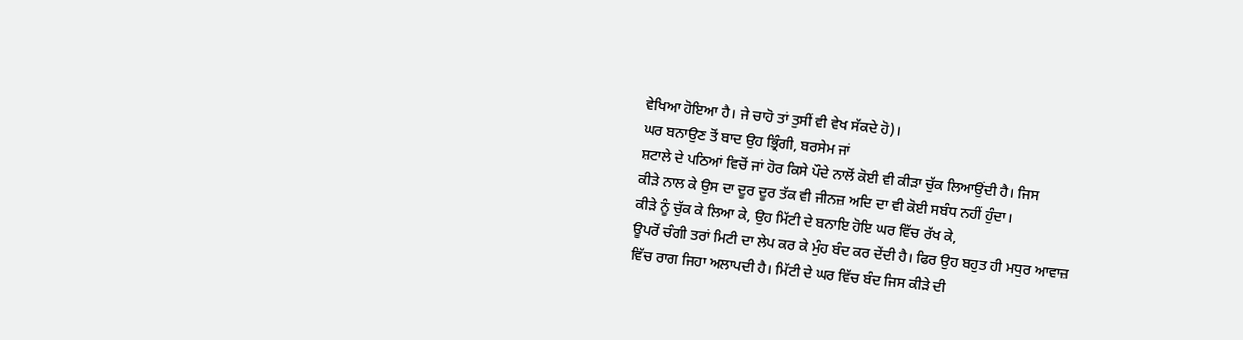ਵੇਖਿਆ ਹੋਇਆ ਹੈ। ਜੇ ਚਾਹੋ ਤਾਂ ਤੁਸੀਂ ਵੀ ਵੇਖ ਸੱਕਦੇ ਹੋ)।
ਘਰ ਬਨਾਉਣ ਤੋਂ ਬਾਦ ਉਹ ਭ੍ਰਿੰਗੀ, ਬਰਸੇਮ ਜਾਂ
ਸ਼ਟਾਲੇ ਦੇ ਪਠਿਆਂ ਵਿਚੋਂ ਜਾਂ ਹੋਰ ਕਿਸੇ ਪੌਦੇ ਨਾਲੋਂ ਕੋਈ ਵੀ ਕੀੜਾ ਚੁੱਕ ਲਿਆਉਂਦੀ ਹੈ। ਜਿਸ
ਕੀੜੇ ਨਾਲ ਕੇ ਉਸ ਦਾ ਦੂਰ ਦੂਰ ਤੱਕ ਵੀ ਜੀਨਜ਼ ਅਦਿ ਦਾ ਵੀ ਕੋਈ ਸਬੰਧ ਨਹੀਂ ਹੁੰਦਾ।
ਕੀੜੇ ਨੂੰ ਚੁੱਕ ਕੇ ਲਿਆ ਕੇ, ਉਹ ਮਿੱਟੀ ਦੇ ਬਨਾਇ ਹੋਇ ਘਰ ਵਿੱਚ ਰੱਖ ਕੇ,
ਊਪਰੋਂ ਚੰਗੀ ਤਰਾਂ ਮਿਟੀ ਦਾ ਲੇਪ ਕਰ ਕੇ ਮੁੰਹ ਬੰਦ ਕਰ ਦੇਂਦੀ ਹੈ। ਫਿਰ ਉਹ ਬਹੁਤ ਹੀ ਮਧੁਰ ਆਵਾਜ਼
ਵਿੱਚ ਰਾਗ ਜਿਹਾ ਅਲਾਪਦੀ ਹੈ। ਮਿੱਟੀ ਦੇ ਘਰ ਵਿੱਚ ਬੰਦ ਜਿਸ ਕੀੜੇ ਦੀ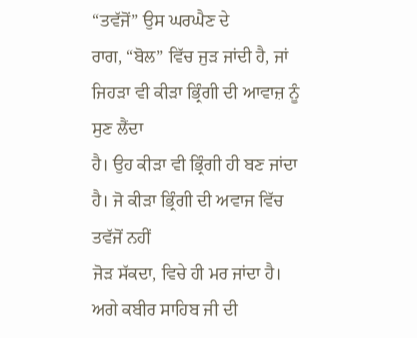“ਤਵੱਜੋਂ” ਉਸ ਘਰਘੈਣ ਦੇ
ਰਾਗ, “ਬੋਲ” ਵਿੱਚ ਜੁੜ ਜਾਂਦੀ ਹੈ, ਜਾਂ ਜਿਹੜਾ ਵੀ ਕੀੜਾ ਭ੍ਰਿੰਗੀ ਦੀ ਆਵਾਜ਼ ਨੂੰ ਸੁਣ ਲੈਂਦਾ
ਹੈ। ਉਹ ਕੀੜਾ ਵੀ ਭ੍ਰਿੰਗੀ ਹੀ ਬਣ ਜਾਂਦਾ ਹੈ। ਜੋ ਕੀੜਾ ਭ੍ਰਿੰਗੀ ਦੀ ਅਵਾਜ ਵਿੱਚ ਤਵੱਜੋਂ ਨਹੀਂ
ਜੋੜ ਸੱਕਦਾ, ਵਿਚੇ ਹੀ ਮਰ ਜਾਂਦਾ ਹੈ।
ਅਗੇ ਕਬੀਰ ਸਾਹਿਬ ਜੀ ਦੀ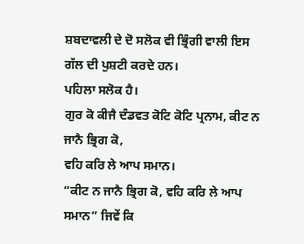ਸ਼ਬਦਾਵਲੀ ਦੇ ਦੋ ਸਲੋਕ ਵੀ ਭ੍ਰਿੰਗੀ ਵਾਲੀ ਇਸ
ਗੱਲ ਦੀ ਪੁਸ਼ਟੀ ਕਰਦੇ ਹਨ।
ਪਹਿਲਾ ਸਲੋਕ ਹੈ।
ਗੁਰ ਕੋ ਕੀਜੈ ਦੰਡਵਤ ਕੋਟਿ ਕੋਟਿ ਪ੍ਰਨਾਮ, ਕੀਟ ਨ ਜਾਨੈ ਭ੍ਰਿਗ ਕੋ,
ਵਹਿ ਕਰਿ ਲੇ ਆਪ ਸਮਾਨ।
“ਕੀਟ ਨ ਜਾਨੈ ਭ੍ਰਿਗ ਕੋ, ਵਹਿ ਕਰਿ ਲੇ ਆਪ ਸਮਾਨ” ਜਿਵੇਂ ਕਿ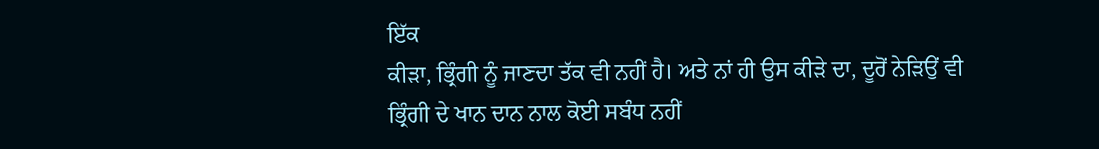ਇੱਕ
ਕੀੜਾ, ਭ੍ਰਿੰਗੀ ਨੂੰ ਜਾਣਦਾ ਤੱਕ ਵੀ ਨਹੀਂ ਹੈ। ਅਤੇ ਨਾਂ ਹੀ ਉਸ ਕੀੜੇ ਦਾ, ਦੂਰੋਂ ਨੇੜਿਉਂ ਵੀ
ਭ੍ਰਿੰਗੀ ਦੇ ਖਾਨ ਦਾਨ ਨਾਲ ਕੋਈ ਸਬੰਧ ਨਹੀਂ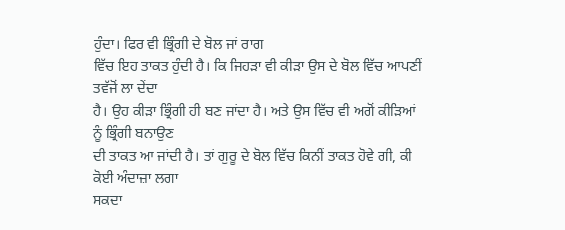ਹੁੰਦਾ। ਫਿਰ ਵੀ ਭ੍ਰਿੰਗੀ ਦੇ ਬੋਲ ਜਾਂ ਰਾਗ
ਵਿੱਚ ਇਹ ਤਾਕਤ ਹੁੰਦੀ ਹੈ। ਕਿ ਜਿਹੜਾ ਵੀ ਕੀੜਾ ਉਸ ਦੇ ਬੋਲ ਵਿੱਚ ਆਪਣੀਂ ਤਵੱਜੋਂ ਲਾ ਦੇਂਦਾ
ਹੈ। ਉਹ ਕੀੜਾ ਭ੍ਰਿੰਗੀ ਹੀ ਬਣ ਜਾਂਦਾ ਹੈ। ਅਤੇ ਉਸ ਵਿੱਚ ਵੀ ਅਗੋਂ ਕੀੜਿਆਂ ਨੂੰ ਭ੍ਰਿੰਗੀ ਬਨਾਉਣ
ਦੀ ਤਾਕਤ ਆ ਜਾਂਦੀ ਹੈ। ਤਾਂ ਗੁਰੂ ਦੇ ਬੋਲ ਵਿੱਚ ਕਿਨੀਂ ਤਾਕਤ ਹੋਵੇ ਗੀ, ਕੀ ਕੋਈ ਅੰਦਾਜ਼ਾ ਲਗਾ
ਸਕਦਾ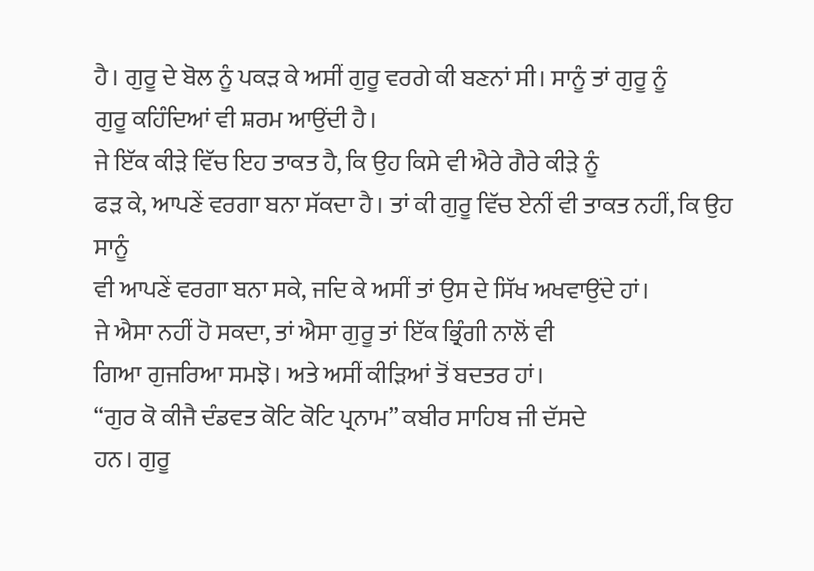ਹੈ। ਗੁਰੂ ਦੇ ਬੋਲ ਨੂੰ ਪਕੜ ਕੇ ਅਸੀਂ ਗੁਰੂ ਵਰਗੇ ਕੀ ਬਣਨਾਂ ਸੀ। ਸਾਨੂੰ ਤਾਂ ਗੁਰੂ ਨੂੰ
ਗੁਰੂ ਕਹਿੰਦਿਆਂ ਵੀ ਸ਼ਰਮ ਆਉਂਦੀ ਹੈ।
ਜੇ ਇੱਕ ਕੀੜੇ ਵਿੱਚ ਇਹ ਤਾਕਤ ਹੈ, ਕਿ ਉਹ ਕਿਸੇ ਵੀ ਐਰੇ ਗੈਰੇ ਕੀੜੇ ਨੂੰ
ਫੜ ਕੇ, ਆਪਣੇਂ ਵਰਗਾ ਬਨਾ ਸੱਕਦਾ ਹੈ। ਤਾਂ ਕੀ ਗੁਰੂ ਵਿੱਚ ਏਨੀਂ ਵੀ ਤਾਕਤ ਨਹੀਂ, ਕਿ ਉਹ ਸਾਨੂੰ
ਵੀ ਆਪਣੇਂ ਵਰਗਾ ਬਨਾ ਸਕੇ, ਜਦਿ ਕੇ ਅਸੀਂ ਤਾਂ ਉਸ ਦੇ ਸਿੱਖ ਅਖਵਾਉਂਦੇ ਹਾਂ।
ਜੇ ਐਸਾ ਨਹੀਂ ਹੋ ਸਕਦਾ, ਤਾਂ ਐਸਾ ਗੁਰੂ ਤਾਂ ਇੱਕ ਭ੍ਰਿੰਗੀ ਨਾਲੋਂ ਵੀ
ਗਿਆ ਗੁਜਰਿਆ ਸਮਝੋ। ਅਤੇ ਅਸੀਂ ਕੀੜਿਆਂ ਤੋਂ ਬਦਤਰ ਹਾਂ।
“ਗੁਰ ਕੋ ਕੀਜੈ ਦੰਡਵਤ ਕੋਟਿ ਕੋਟਿ ਪ੍ਰਨਾਮ” ਕਬੀਰ ਸਾਹਿਬ ਜੀ ਦੱਸਦੇ
ਹਨ। ਗੁਰੂ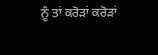ਨੂੰ ਤਾਂ ਕਰੋੜਾਂ ਕਰੋੜਾਂ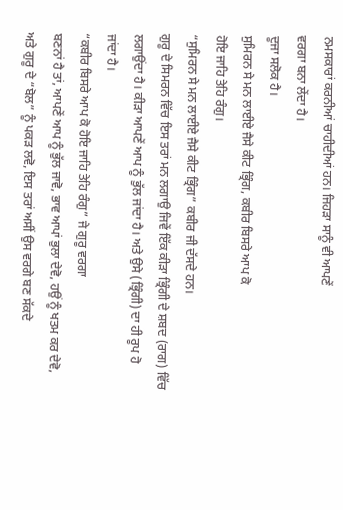ਨਮਸਕਾਰਾਂ ਕਰਨੀਆਂ ਚਾਹੀਦੀਆਂ ਹਨ। ਜਿਹੜਾ ਸਾਨੂੰ ਵੀ ਆਪਣੇਂ
ਵਰਗਾ ਬਨਾ ਲੇਂਦਾ ਹੈ।
ਦੂਜਾ ਸਲੋਕ ਹੈ।
ਸੁਮਿਰਨ ਸੇ ਮਨ ਲਾਈਏ ਜੈਸੇ ਕੀਟ ਭ੍ਰਿੰਗ, ਕਬੀਰ ਬਿਸਰੇ ਆਪ ਕੋ
ਹੋਇ ਜਾਹਿ ਤੇਹਿ ਰੰਗੁ।
“ਸੁਮਿਰਨ ਸੇ ਮਨ ਲਾਈਏ ਜੈਸੇ ਕੀਟ ਭ੍ਰਿੰਗ” ਕਬੀਰ ਜੀ ਦੱਸਦੇ ਹਨ।
ਗੁਰੂ ਦੇ ਸਿਮਰਨ ਵਿੱਚ ਇਸ ਤਰਾਂ ਮਨ ਲਗਾਉ ਜਿਵੇਂ ਇੱਕ ਕੀੜਾ ਭ੍ਰਿੰਗੀ ਦੇ ਸ਼ਬਦ (ਰਾਗ) ਵਿੱਚ
ਲਗਾਉਂਦਾ ਹੈ। ਕੀੜਾ ਆਪਣੇਂ ਆਪ ਨੂੰ ਭੁੱਲ ਜਾਂਦਾ ਹੈ। ਅਤੇ ਉਸੇ (ਭ੍ਰਿੰਗੀ) ਦਾ ਹੀ ਰੂਪ ਹੋ
ਜਾਂਦਾ ਹੈ।
“ਕਬੀਰ ਬਿਸਰੇ ਆਪ ਕੋ ਹੋਇ ਜਾਹਿ ਤੇਹਿ ਰੰਗੁ” ਜੇ ਗੁਰੂ ਵਰਗਾ
ਬਣਨਾਂ ਹੈ ਤਾਂ, ਆਪਣੇਂ ਆਪ ਨੂੰ ਭੁੱਲ ਜਾਵੋ, ਭਾਵ ਆਪਾਂ ਭੁਲਾ ਦੇਵੋ, ਹਉਂ ਨੂੰ ਖਤਮ ਕਰ ਦੇਵੋ,
ਅਤੇ ਗੁਰੂ ਦੇ “ਬੋਲ” ਨੂੰ ਪਕੜ ਲਵੋ, ਇਸ ਤਰਾਂ ਅਸੀਂ ਉਸ ਵਰਗੇ ਬਣ ਸੱਕਦੇ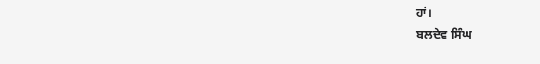ਹਾਂ।
ਬਲਦੇਵ ਸਿੰਘ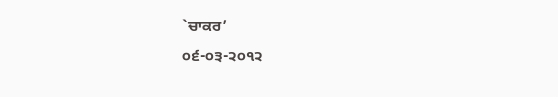`ਚਾਕਰ’
੦੬-੦੩-੨੦੧੨